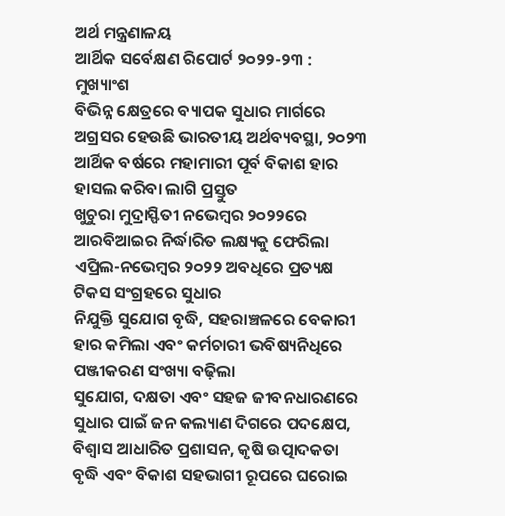ଅର୍ଥ ମନ୍ତ୍ରଣାଳୟ
ଆର୍ଥିକ ସର୍ବେକ୍ଷଣ ରିପୋର୍ଟ ୨୦୨୨-୨୩ : ମୁଖ୍ୟାଂଶ
ବିଭିନ୍ନ କ୍ଷେତ୍ରରେ ବ୍ୟାପକ ସୁଧାର ମାର୍ଗରେ ଅଗ୍ରସର ହେଉଛି ଭାରତୀୟ ଅର୍ଥବ୍ୟବସ୍ଥା, ୨୦୨୩ ଆର୍ଥିକ ବର୍ଷରେ ମହାମାରୀ ପୂର୍ବ ବିକାଶ ହାର ହାସଲ କରିବା ଲାଗି ପ୍ରସ୍ତୁତ
ଖୁଚୁରା ମୁଦ୍ରାସ୍ଫିତୀ ନଭେମ୍ବର ୨୦୨୨ରେ ଆରବିଆଇର ନିର୍ଦ୍ଧାରିତ ଲକ୍ଷ୍ୟକୁ ଫେରିଲା
ଏପ୍ରିଲ-ନଭେମ୍ବର ୨୦୨୨ ଅବଧିରେ ପ୍ରତ୍ୟକ୍ଷ ଟିକସ ସଂଗ୍ରହରେ ସୁଧାର
ନିଯୁକ୍ତି ସୁଯୋଗ ବୃଦ୍ଧି, ସହରାଞ୍ଚଳରେ ବେକାରୀ ହାର କମିଲା ଏବଂ କର୍ମଚାରୀ ଭବିଷ୍ୟନିଧିରେ ପଞ୍ଜୀକରଣ ସଂଖ୍ୟା ବଢ଼ିଲା
ସୁଯୋଗ, ଦକ୍ଷତା ଏବଂ ସହଜ ଜୀବନଧାରଣରେ ସୁଧାର ପାଇଁ ଜନ କଲ୍ୟାଣ ଦିଗରେ ପଦକ୍ଷେପ, ବିଶ୍ୱାସ ଆଧାରିତ ପ୍ରଶାସନ, କୃଷି ଉତ୍ପାଦକତା ବୃଦ୍ଧି ଏବଂ ବିକାଶ ସହଭାଗୀ ରୂପରେ ଘରୋଇ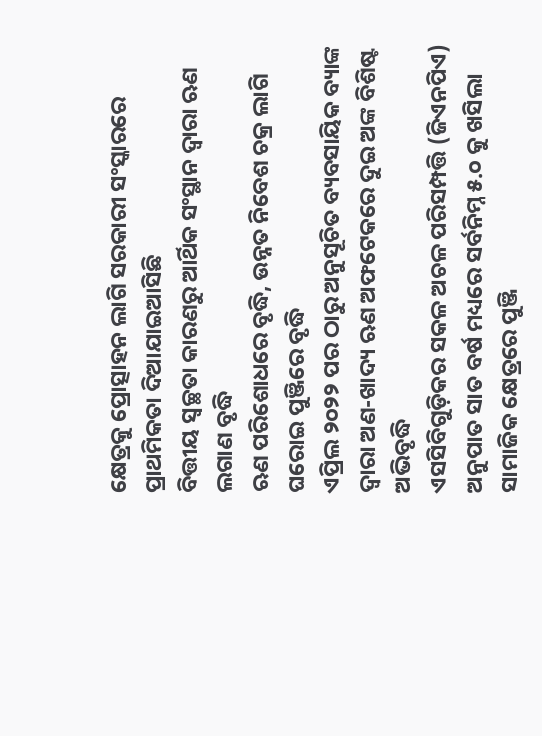କ୍ଷେତ୍ରକୁ ପ୍ରୋତ୍ସାହନ ଲାଗି ସରକାରୀ ସଂସ୍କାରରେ ପ୍ରାଥମିକତା ଦିଆଯାଇଆସିଛି
ବିତ୍ତୀୟ ସ୍ୱଚ୍ଛତା କାରଣରୁ ଆର୍ଥିକ ସଂସ୍ଥାନ ଦ୍ୱାରା ଋଣ ଲଗାଣ ବୃଦ୍ଧି
ଋଣ ପରିଶୋଧରେ ବୃଦ୍ଧି, ଉନ୍ନତ ନିବେଶ ଚକ୍ର ଲାଗି ଘରୋଇ ପୁଞ୍ଜିରେ ବୃଦ୍ଧି
ଏପ୍ରିଲ ୨୦୨୨ ପର ଠାରୁ ଅନୁସୂଚିତ ବ୍ୟବସାୟିକ ବ୍ୟାଙ୍କ ଦ୍ୱାରା ଅଣ-ଖାଦ୍ୟ ଋଣ ଅଫଟେକରେ ଦୁଇ ଅଙ୍କ ବିଶିଷ୍ଟ ଅଭିବୃଦ୍ଧି
ଏସସିବିଗୁଡ଼ିକର ସକଳ ଅଚଳ ପରିସମ୍ପତ୍ତି (ଜିଏନପିଏ) ଅନୁପାତ ସାତ ବର୍ଷ ମଧ୍ୟରେ ସର୍ବନିମ୍ନ ୫.୦ କୁ ଖସିଲା
ସାମାଜିକ କ୍ଷେତ୍ରରେ ପୁଞ୍ଜି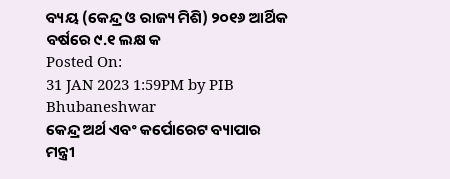ବ୍ୟୟ (କେନ୍ଦ୍ର ଓ ରାଜ୍ୟ ମିଶି) ୨୦୧୬ ଆର୍ଥିକ ବର୍ଷରେ ୯.୧ ଲକ୍ଷ କ
Posted On:
31 JAN 2023 1:59PM by PIB Bhubaneshwar
କେନ୍ଦ୍ର ଅର୍ଥ ଏବଂ କର୍ପୋରେଟ ବ୍ୟାପାର ମନ୍ତ୍ରୀ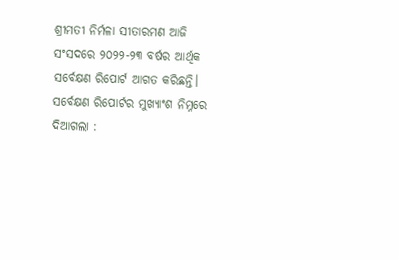ଶ୍ରୀମତୀ ନିର୍ମଳା ସୀତାରମଣ ଆଜି ସଂସଦରେ ୨୦୨୨-୨୩ ବର୍ଷର ଆର୍ଥିକ ସର୍ବେକ୍ଷଣ ରିପୋର୍ଟ ଆଗତ କରିଛନ୍ତି। ସର୍ବେକ୍ଷଣ ରିପୋର୍ଟର ମୁଖ୍ୟାଂଶ ନିମ୍ନରେ ଦିଆଗଲା :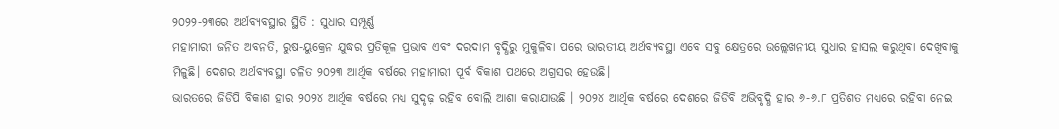୨୦୨୨-୨୩ରେ ଅର୍ଥବ୍ୟବସ୍ଥାର ସ୍ଥିତି : ସୁଧାର ସମ୍ପୂର୍ଣ୍ଣ
ମହାମାରୀ ଜନିତ ଅବନତି, ରୁଷ-ୟୁକ୍ରେନ ଯୁଦ୍ଧର ପ୍ରତିକୂଳ ପ୍ରଭାବ ଏବଂ ଦରଦାମ ବୃଦ୍ଧିରୁ ମୁକୁଳିବା ପରେ ଭାରତୀୟ ଅର୍ଥବ୍ୟବସ୍ଥା ଏବେ ସବୁ କ୍ଷେତ୍ରରେ ଉଲ୍ଲେଖନୀୟ ସୁଧାର ହାସଲ କରୁଥିବା ଦେଖିବାକୁ ମିଳୁଛି। ଦେଶର ଅର୍ଥବ୍ୟବସ୍ଥା ଚଳିତ ୨୦୨୩ ଆର୍ଥିକ ବର୍ଷରେ ମହାମାରୀ ପୂର୍ବ ବିକାଶ ପଥରେ ଅଗ୍ରସର ହେଉଛି।
ଭାରତରେ ଜିଡିପି ବିକାଶ ହାର ୨୦୨୪ ଆର୍ଥିକ ବର୍ଷରେ ମଧ୍ୟ ସୁଦୃଢ଼ ରହିବ ବୋଲି ଆଶା କରାଯାଉଛି । ୨୦୨୪ ଆର୍ଥିକ ବର୍ଷରେ ଦେଶରେ ଜିଡିବି ଅଭିବୃଦ୍ଧି ହାର ୬-୬.୮ ପ୍ରତିଶତ ମଧ୍ୟରେ ରହିବା ନେଇ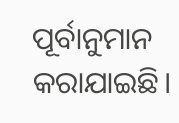ପୂର୍ବାନୁମାନ କରାଯାଇଛି।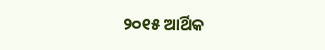୨୦୧୫ ଆର୍ଥିକ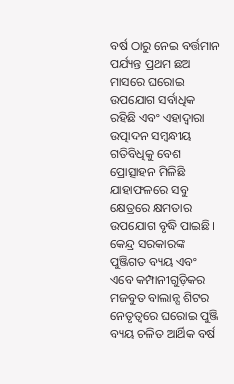ବର୍ଷ ଠାରୁ ନେଇ ବର୍ତ୍ତମାନ ପର୍ଯ୍ୟନ୍ତ ପ୍ରଥମ ଛଅ ମାସରେ ଘରୋଇ ଉପଯୋଗ ସର୍ବାଧିକ ରହିଛି ଏବଂ ଏହାଦ୍ୱାରା ଉତ୍ପାଦନ ସମ୍ବନ୍ଧୀୟ ଗତିବିଧିକୁ ବେଶ ପ୍ରୋତ୍ସାହନ ମିଳିଛି ଯାହାଫଳରେ ସବୁ କ୍ଷେତ୍ରରେ କ୍ଷମତାର ଉପଯୋଗ ବୃଦ୍ଧି ପାଇଛି।
କେନ୍ଦ୍ର ସରକାରଙ୍କ ପୁଞ୍ଜିଗତ ବ୍ୟୟ ଏବଂ ଏବେ କମ୍ପାନୀଗୁଡ଼ିକର ମଜବୁତ ବାଲାନ୍ସ ଶିଟର ନେତୃତ୍ୱରେ ଘରୋଇ ପୁଞ୍ଜି ବ୍ୟୟ ଚଳିତ ଆର୍ଥିକ ବର୍ଷ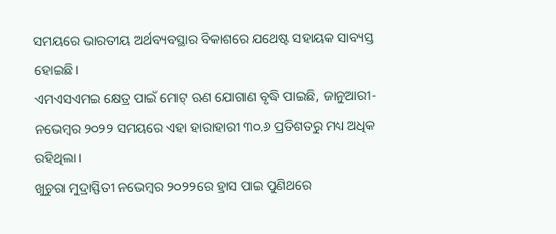ସମୟରେ ଭାରତୀୟ ଅର୍ଥବ୍ୟବସ୍ଥାର ବିକାଶରେ ଯଥେଷ୍ଟ ସହାୟକ ସାବ୍ୟସ୍ତ ହୋଇଛି।
ଏମଏସଏମଇ କ୍ଷେତ୍ର ପାଇଁ ମୋଟ୍ ଋଣ ଯୋଗାଣ ବୃଦ୍ଧି ପାଇଛି, ଜାନୁଆରୀ-ନଭେମ୍ବର ୨୦୨୨ ସମୟରେ ଏହା ହାରାହାରୀ ୩୦.୬ ପ୍ରତିଶତରୁ ମଧ୍ୟ ଅଧିକ ରହିଥିଲା।
ଖୁଚୁରା ମୁଦ୍ରାସ୍ଫିତୀ ନଭେମ୍ବର ୨୦୨୨ରେ ହ୍ରାସ ପାଇ ପୁଣିଥରେ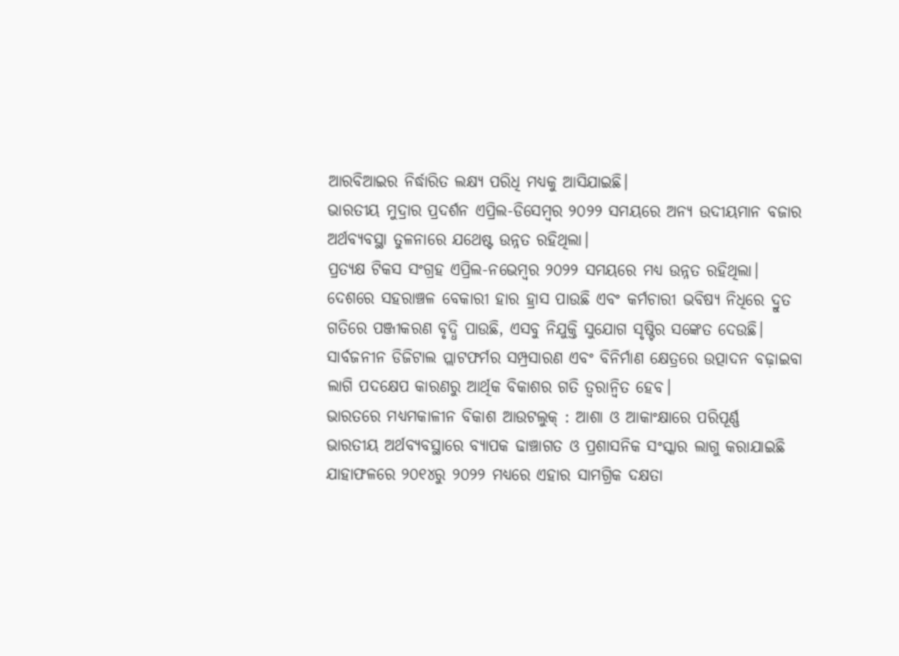ଆରବିଆଇର ନିର୍ଦ୍ଧାରିତ ଲକ୍ଷ୍ୟ ପରିଧି ମଧ୍ୟକୁ ଆସିଯାଇଛି।
ଭାରତୀୟ ମୁଦ୍ରାର ପ୍ରଦର୍ଶନ ଏପ୍ରିଲ-ଡିସେମ୍ବର ୨୦୨୨ ସମୟରେ ଅନ୍ୟ ଉଦୀୟମାନ ବଜାର ଅର୍ଥବ୍ୟବସ୍ଥା ତୁଳନାରେ ଯଥେଷ୍ଟ ଉନ୍ନତ ରହିଥିଲା।
ପ୍ରତ୍ୟକ୍ଷ ଟିକସ ସଂଗ୍ରହ ଏପ୍ରିଲ-ନଭେମ୍ବର ୨୦୨୨ ସମୟରେ ମଧ୍ୟ ଉନ୍ନତ ରହିଥିଲା।
ଦେଶରେ ସହରାଞ୍ଚଳ ବେକାରୀ ହାର ହ୍ରାସ ପାଉଛି ଏବଂ କର୍ମଚାରୀ ଭବିଷ୍ୟ ନିଧିରେ ଦ୍ରୁତ ଗତିରେ ପଞ୍ଜୀକରଣ ବୃଦ୍ଧି ପାଉଛି, ଏସବୁ ନିଯୁକ୍ତି ସୁଯୋଗ ସୃଷ୍ଟିର ସଙ୍କେତ ଦେଉଛି।
ସାର୍ବଜନୀନ ଡିଜିଟାଲ ପ୍ଲାଟଫର୍ମର ସମ୍ପ୍ରସାରଣ ଏବଂ ବିନିର୍ମାଣ କ୍ଷେତ୍ରରେ ଉତ୍ପାଦନ ବଢ଼ାଇବା ଲାଗି ପଦକ୍ଷେପ କାରଣରୁ ଆର୍ଥିକ ବିକାଶର ଗତି ତ୍ୱରାନ୍ୱିତ ହେବ।
ଭାରତରେ ମଧ୍ୟମକାଳୀନ ବିକାଶ ଆଉଟଲୁକ୍ : ଆଶା ଓ ଆକାଂକ୍ଷାରେ ପରିପୂର୍ଣ୍ଣ
ଭାରତୀୟ ଅର୍ଥବ୍ୟବସ୍ଥାରେ ବ୍ୟାପକ ଢାଞ୍ଚାଗତ ଓ ପ୍ରଶାସନିକ ସଂସ୍କାର ଲାଗୁ କରାଯାଇଛି ଯାହାଫଳରେ ୨୦୧୪ରୁ ୨୦୨୨ ମଧ୍ୟରେ ଏହାର ସାମଗ୍ରିକ ଦକ୍ଷତା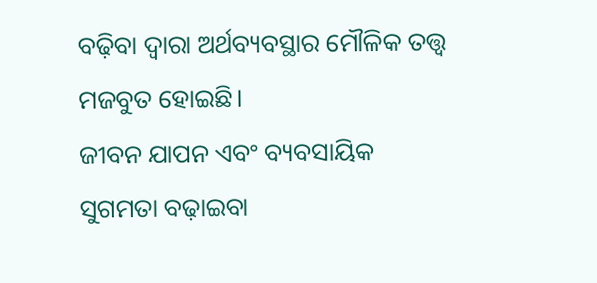ବଢ଼ିବା ଦ୍ୱାରା ଅର୍ଥବ୍ୟବସ୍ଥାର ମୌଳିକ ତତ୍ତ୍ୱ ମଜବୁତ ହୋଇଛି।
ଜୀବନ ଯାପନ ଏବଂ ବ୍ୟବସାୟିକ ସୁଗମତା ବଢ଼ାଇବା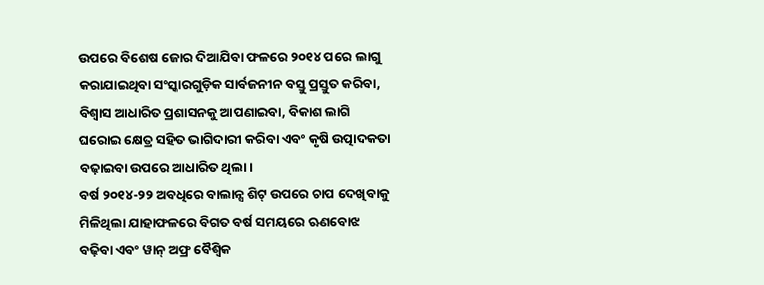ଉପରେ ବିଶେଷ ଜୋର ଦିଆଯିବା ଫଳରେ ୨୦୧୪ ପରେ ଲାଗୁ କରାଯାଇଥିବା ସଂସ୍କାରଗୁଡ଼ିକ ସାର୍ବଜନୀନ ବସ୍ତୁ ପ୍ରସ୍ତୁତ କରିବା, ବିଶ୍ୱାସ ଆଧାରିତ ପ୍ରଶାସନକୁ ଆପଣାଇବା, ବିକାଶ ଲାଗି ଘରୋଇ କ୍ଷେତ୍ର ସହିତ ଭାଗିଦାରୀ କରିବା ଏବଂ କୃଷି ଉତ୍ପାଦକତା ବଢ଼ାଇବା ଉପରେ ଆଧାରିତ ଥିଲା।
ବର୍ଷ ୨୦୧୪-୨୨ ଅବଧିରେ ବାଲାନ୍ସ ଶିଟ୍ ଉପରେ ଚାପ ଦେଖିବାକୁ ମିଳିଥିଲା ଯାହାଫଳରେ ବିଗତ ବର୍ଷ ସମୟରେ ଋଣବୋଝ ବଢ଼ିବା ଏବଂ ୱାନ୍ ଅଫ୍ର ବୈଶ୍ବିକ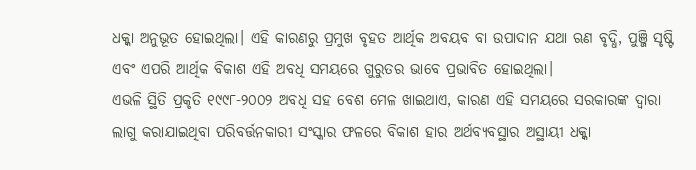ଧକ୍କା ଅନୁଭୂତ ହୋଇଥିଲା। ଏହି କାରଣରୁ ପ୍ରମୁଖ ବୃହତ ଆର୍ଥିକ ଅବୟବ ବା ଉପାଦାନ ଯଥା ଋଣ ବୃଦ୍ଧି, ପୁଞ୍ଜି ସୃଷ୍ଟି ଏବଂ ଏପରି ଆର୍ଥିକ ବିକାଶ ଏହି ଅବଧି ସମୟରେ ଗୁରୁତର ଭାବେ ପ୍ରଭାବିତ ହୋଇଥିଲା।
ଏଭଳି ସ୍ଥିତି ପ୍ରକୃତି ୧୯୯୮-୨୦୦୨ ଅବଧି ସହ ବେଶ ମେଳ ଖାଇଥାଏ, କାରଣ ଏହି ସମୟରେ ସରକାରଙ୍କ ଦ୍ୱାରା ଲାଗୁ କରାଯାଇଥିବା ପରିବର୍ତ୍ତନକାରୀ ସଂସ୍କାର ଫଳରେ ବିକାଶ ହାର ଅର୍ଥବ୍ୟବସ୍ଥାର ଅସ୍ଥାୟୀ ଧକ୍କା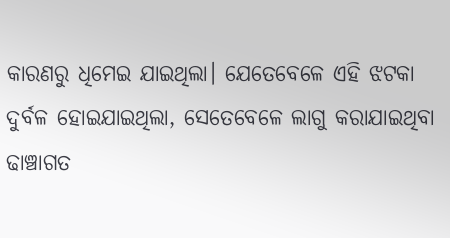କାରଣରୁ ଧିମେଇ ଯାଇଥିଲା। ଯେତେବେଳେ ଏହି ଝଟକା ଦୁର୍ବଳ ହୋଇଯାଇଥିଲା, ସେତେବେଳେ ଲାଗୁ କରାଯାଇଥିବା ଢାଞ୍ଚାଗତ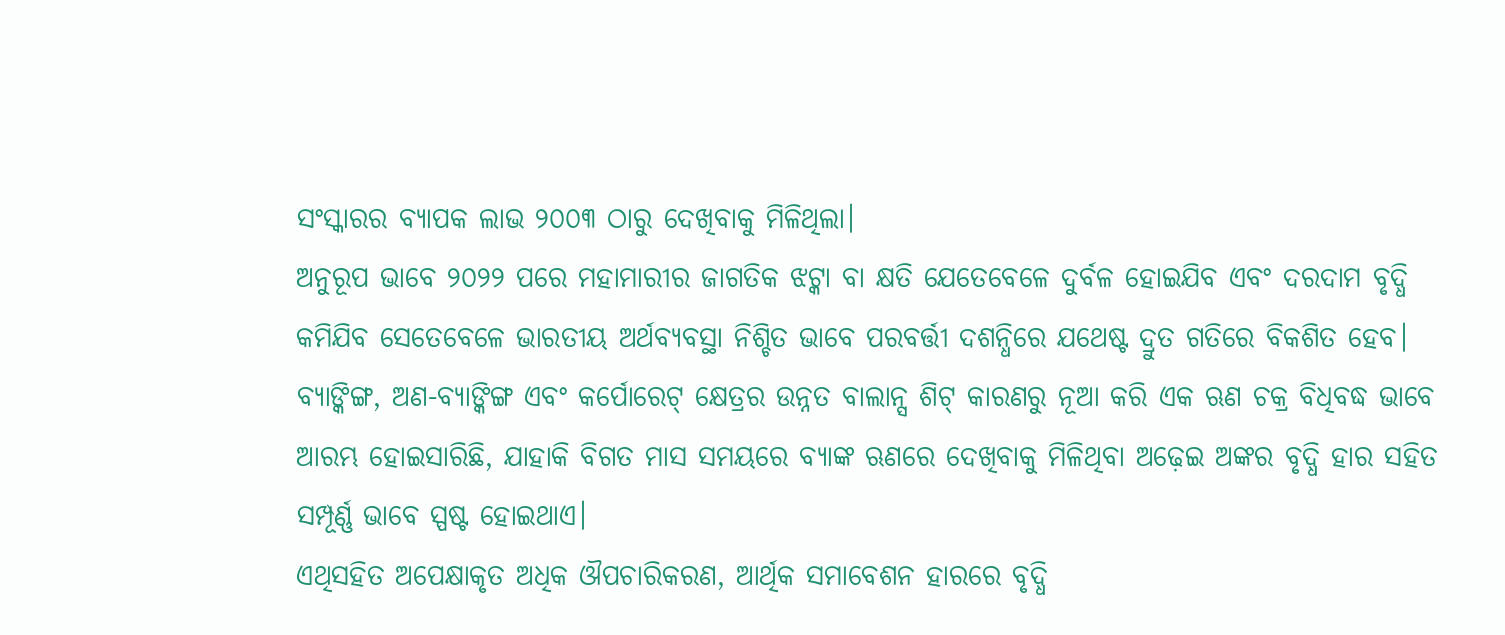ସଂସ୍କାରର ବ୍ୟାପକ ଲାଭ ୨୦୦୩ ଠାରୁ ଦେଖିବାକୁ ମିଳିଥିଲା।
ଅନୁରୂପ ଭାବେ ୨୦୨୨ ପରେ ମହାମାରୀର ଜାଗତିକ ଝଟ୍କା ବା କ୍ଷତି ଯେତେବେଳେ ଦୁର୍ବଳ ହୋଇଯିବ ଏବଂ ଦରଦାମ ବୃଦ୍ଧି କମିଯିବ ସେତେବେଳେ ଭାରତୀୟ ଅର୍ଥବ୍ୟବସ୍ଥା ନିଶ୍ଚିତ ଭାବେ ପରବର୍ତ୍ତୀ ଦଶନ୍ଧିରେ ଯଥେଷ୍ଟ ଦ୍ରୁତ ଗତିରେ ବିକଶିତ ହେବ।
ବ୍ୟାଙ୍କିଙ୍ଗ, ଅଣ-ବ୍ୟାଙ୍କିଙ୍ଗ ଏବଂ କର୍ପୋରେଟ୍ କ୍ଷେତ୍ରର ଉନ୍ନତ ବାଲାନ୍ସ ଶିଟ୍ କାରଣରୁ ନୂଆ କରି ଏକ ଋଣ ଚକ୍ର ବିଧିବଦ୍ଧ ଭାବେ ଆରମ୍ଭ ହୋଇସାରିଛି, ଯାହାକି ବିଗତ ମାସ ସମୟରେ ବ୍ୟାଙ୍କ ଋଣରେ ଦେଖିବାକୁ ମିଳିଥିବା ଅଢ଼େଇ ଅଙ୍କର ବୃଦ୍ଧି ହାର ସହିତ ସମ୍ପୂର୍ଣ୍ଣ ଭାବେ ସ୍ପଷ୍ଟ ହୋଇଥାଏ।
ଏଥିସହିତ ଅପେକ୍ଷାକୃତ ଅଧିକ ଔପଚାରିକରଣ, ଆର୍ଥିକ ସମାବେଶନ ହାରରେ ବୃଦ୍ଧି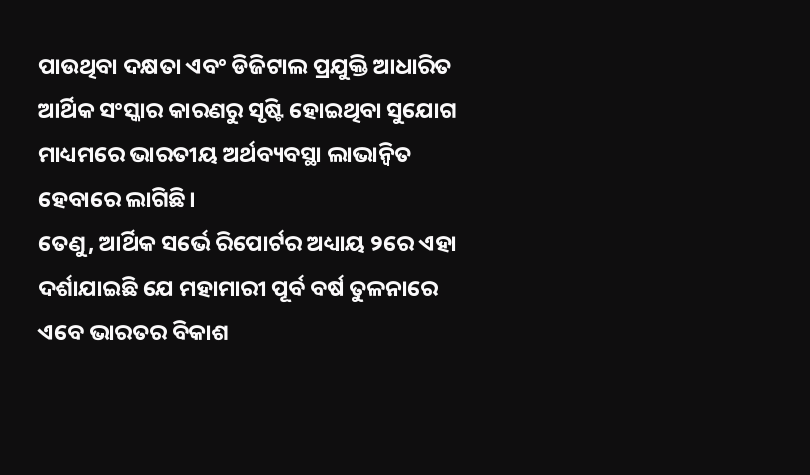ପାଉଥିବା ଦକ୍ଷତା ଏବଂ ଡିଜିଟାଲ ପ୍ରଯୁକ୍ତି ଆଧାରିତ ଆର୍ଥିକ ସଂସ୍କାର କାରଣରୁ ସୃଷ୍ଟି ହୋଇଥିବା ସୁଯୋଗ ମାଧ୍ୟମରେ ଭାରତୀୟ ଅର୍ଥବ୍ୟବସ୍ଥା ଲାଭାନ୍ୱିତ ହେବାରେ ଲାଗିଛି।
ତେଣୁ, ଆର୍ଥିକ ସର୍ଭେ ରିପୋର୍ଟର ଅଧ୍ୟାୟ ୨ରେ ଏହା ଦର୍ଶାଯାଇଛି ଯେ ମହାମାରୀ ପୂର୍ବ ବର୍ଷ ତୁଳନାରେ ଏବେ ଭାରତର ବିକାଶ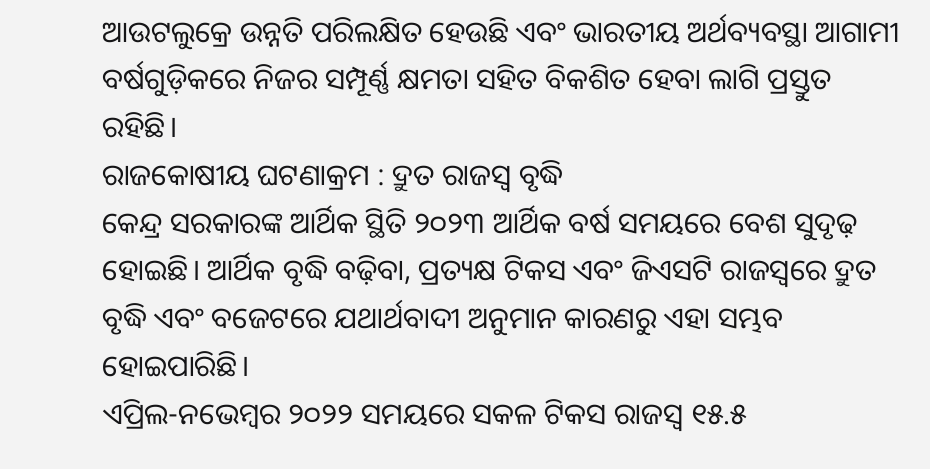ଆଉଟଲୁକ୍ରେ ଉନ୍ନତି ପରିଲକ୍ଷିତ ହେଉଛି ଏବଂ ଭାରତୀୟ ଅର୍ଥବ୍ୟବସ୍ଥା ଆଗାମୀ ବର୍ଷଗୁଡ଼ିକରେ ନିଜର ସମ୍ପୂର୍ଣ୍ଣ କ୍ଷମତା ସହିତ ବିକଶିତ ହେବା ଲାଗି ପ୍ରସ୍ତୁତ ରହିଛି।
ରାଜକୋଷୀୟ ଘଟଣାକ୍ରମ : ଦ୍ରୁତ ରାଜସ୍ୱ ବୃଦ୍ଧି
କେନ୍ଦ୍ର ସରକାରଙ୍କ ଆର୍ଥିକ ସ୍ଥିତି ୨୦୨୩ ଆର୍ଥିକ ବର୍ଷ ସମୟରେ ବେଶ ସୁଦୃଢ଼ ହୋଇଛି। ଆର୍ଥିକ ବୃଦ୍ଧି ବଢ଼ିବା, ପ୍ରତ୍ୟକ୍ଷ ଟିକସ ଏବଂ ଜିଏସଟି ରାଜସ୍ୱରେ ଦ୍ରୁତ ବୃଦ୍ଧି ଏବଂ ବଜେଟରେ ଯଥାର୍ଥବାଦୀ ଅନୁମାନ କାରଣରୁ ଏହା ସମ୍ଭବ ହୋଇପାରିଛି।
ଏପ୍ରିଲ-ନଭେମ୍ବର ୨୦୨୨ ସମୟରେ ସକଳ ଟିକସ ରାଜସ୍ୱ ୧୫.୫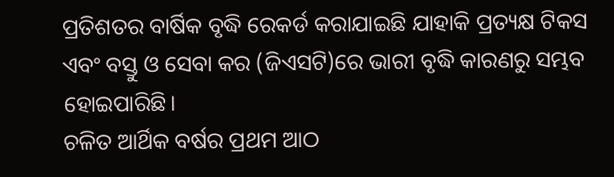ପ୍ରତିଶତର ବାର୍ଷିକ ବୃଦ୍ଧି ରେକର୍ଡ କରାଯାଇଛି ଯାହାକି ପ୍ରତ୍ୟକ୍ଷ ଟିକସ ଏବଂ ବସ୍ତୁ ଓ ସେବା କର (ଜିଏସଟି)ରେ ଭାରୀ ବୃଦ୍ଧି କାରଣରୁ ସମ୍ଭବ ହୋଇପାରିଛି।
ଚଳିତ ଆର୍ଥିକ ବର୍ଷର ପ୍ରଥମ ଆଠ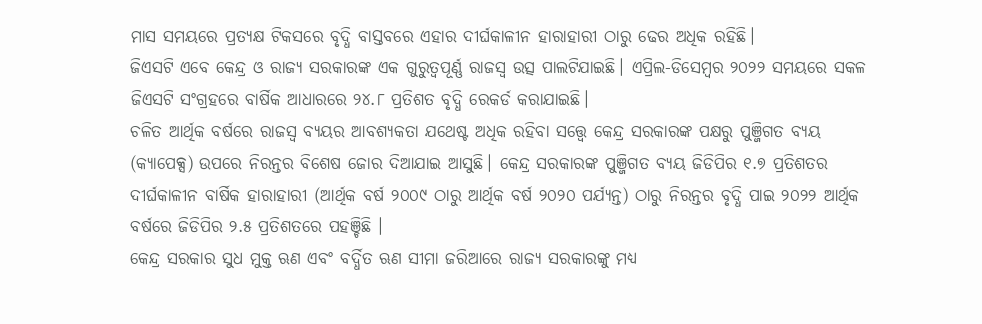ମାସ ସମୟରେ ପ୍ରତ୍ୟକ୍ଷ ଟିକସରେ ବୃଦ୍ଧି ବାସ୍ତବରେ ଏହାର ଦୀର୍ଘକାଳୀନ ହାରାହାରୀ ଠାରୁ ଢେର ଅଧିକ ରହିଛି।
ଜିଏସଟି ଏବେ କେନ୍ଦ୍ର ଓ ରାଜ୍ୟ ସରକାରଙ୍କ ଏକ ଗୁରୁତ୍ୱପୂର୍ଣ୍ଣ ରାଜସ୍ୱ ଉତ୍ସ ପାଲଟିଯାଇଛି। ଏପ୍ରିଲ-ଡିସେମ୍ବର ୨୦୨୨ ସମୟରେ ସକଳ ଜିଏସଟି ସଂଗ୍ରହରେ ବାର୍ଷିକ ଆଧାରରେ ୨୪.୮ ପ୍ରତିଶତ ବୃଦ୍ଧି ରେକର୍ଡ କରାଯାଇଛି।
ଚଳିତ ଆର୍ଥିକ ବର୍ଷରେ ରାଜସ୍ୱ ବ୍ୟୟର ଆବଶ୍ୟକତା ଯଥେଷ୍ଟ ଅଧିକ ରହିବା ସତ୍ତ୍ୱେ କେନ୍ଦ୍ର ସରକାରଙ୍କ ପକ୍ଷରୁ ପୁଞ୍ଜିଗତ ବ୍ୟୟ (କ୍ୟାପେକ୍ସ) ଉପରେ ନିରନ୍ତର ବିଶେଷ ଜୋର ଦିଆଯାଇ ଆସୁଛି। କେନ୍ଦ୍ର ସରକାରଙ୍କ ପୁଞ୍ଜିଗତ ବ୍ୟୟ ଜିଡିପିର ୧.୭ ପ୍ରତିଶତର ଦୀର୍ଘକାଳୀନ ବାର୍ଷିକ ହାରାହାରୀ (ଆର୍ଥିକ ବର୍ଷ ୨୦୦୯ ଠାରୁ ଆର୍ଥିକ ବର୍ଷ ୨୦୨୦ ପର୍ଯ୍ୟନ୍ତ) ଠାରୁ ନିରନ୍ତର ବୃଦ୍ଧି ପାଇ ୨୦୨୨ ଆର୍ଥିକ ବର୍ଷରେ ଜିଡିପିର ୨.୫ ପ୍ରତିଶତରେ ପହଞ୍ଚିଛି ।
କେନ୍ଦ୍ର ସରକାର ସୁଧ ମୁକ୍ତ ଋଣ ଏବଂ ବର୍ଦ୍ଧିତ ଋଣ ସୀମା ଜରିଆରେ ରାଜ୍ୟ ସରକାରଙ୍କୁ ମଧ୍ୟ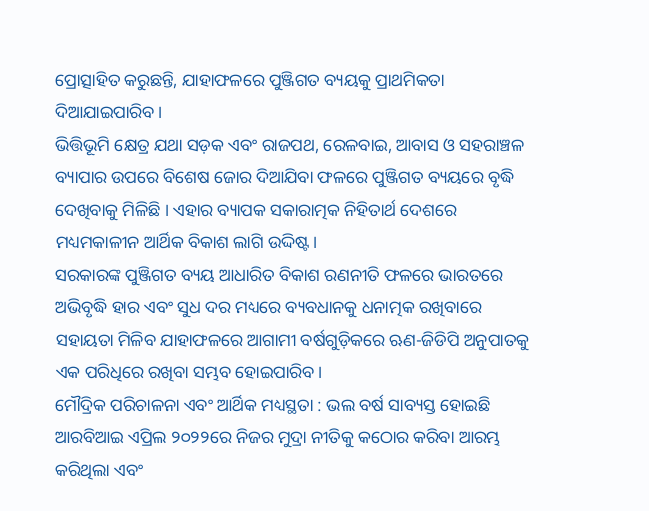ପ୍ରୋତ୍ସାହିତ କରୁଛନ୍ତି, ଯାହାଫଳରେ ପୁଞ୍ଜିଗତ ବ୍ୟୟକୁ ପ୍ରାଥମିକତା ଦିଆଯାଇପାରିବ।
ଭିତ୍ତିଭୂମି କ୍ଷେତ୍ର ଯଥା ସଡ଼କ ଏବଂ ରାଜପଥ, ରେଳବାଇ, ଆବାସ ଓ ସହରାଞ୍ଚଳ ବ୍ୟାପାର ଉପରେ ବିଶେଷ ଜୋର ଦିଆଯିବା ଫଳରେ ପୁଞ୍ଜିଗତ ବ୍ୟୟରେ ବୃଦ୍ଧି ଦେଖିବାକୁ ମିଳିଛି । ଏହାର ବ୍ୟାପକ ସକାରାତ୍ମକ ନିହିତାର୍ଥ ଦେଶରେ ମଧ୍ୟମକାଳୀନ ଆର୍ଥିକ ବିକାଶ ଲାଗି ଉଦ୍ଦିଷ୍ଟ।
ସରକାରଙ୍କ ପୁଞ୍ଜିଗତ ବ୍ୟୟ ଆଧାରିତ ବିକାଶ ରଣନୀତି ଫଳରେ ଭାରତରେ ଅଭିବୃଦ୍ଧି ହାର ଏବଂ ସୁଧ ଦର ମଧ୍ୟରେ ବ୍ୟବଧାନକୁ ଧନାତ୍ମକ ରଖିବାରେ ସହାୟତା ମିଳିବ ଯାହାଫଳରେ ଆଗାମୀ ବର୍ଷଗୁଡ଼ିକରେ ଋଣ-ଜିଡିପି ଅନୁପାତକୁ ଏକ ପରିଧିରେ ରଖିବା ସମ୍ଭବ ହୋଇପାରିବ।
ମୌଦ୍ରିକ ପରିଚାଳନା ଏବଂ ଆର୍ଥିକ ମଧ୍ୟସ୍ଥତା : ଭଲ ବର୍ଷ ସାବ୍ୟସ୍ତ ହୋଇଛି
ଆରବିଆଇ ଏପ୍ରିଲ ୨୦୨୨ରେ ନିଜର ମୁଦ୍ରା ନୀତିକୁ କଠୋର କରିବା ଆରମ୍ଭ କରିଥିଲା ଏବଂ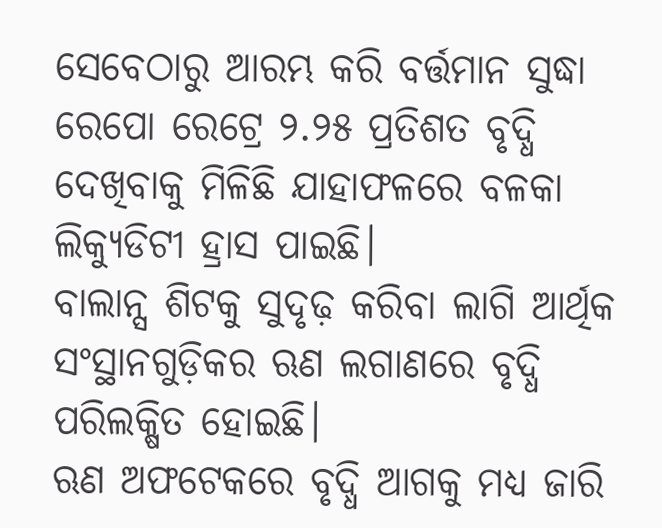ସେବେଠାରୁ ଆରମ୍ଭ କରି ବର୍ତ୍ତମାନ ସୁଦ୍ଧା ରେପୋ ରେଟ୍ରେ ୨.୨୫ ପ୍ରତିଶତ ବୃଦ୍ଧି ଦେଖିବାକୁ ମିଳିଛି ଯାହାଫଳରେ ବଳକା ଲିକ୍ୟୁଡିଟୀ ହ୍ରାସ ପାଇଛି।
ବାଲାନ୍ସ ଶିଟକୁ ସୁଦୃଢ଼ କରିବା ଲାଗି ଆର୍ଥିକ ସଂସ୍ଥାନଗୁଡ଼ିକର ଋଣ ଲଗାଣରେ ବୃଦ୍ଧି ପରିଲକ୍ଷିତ ହୋଇଛି।
ଋଣ ଅଫଟେକରେ ବୃଦ୍ଧି ଆଗକୁ ମଧ୍ୟ ଜାରି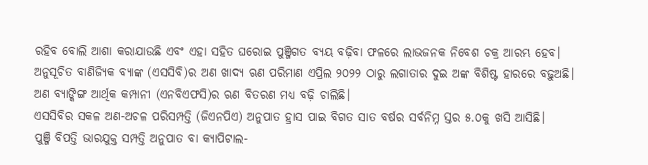ରହିବ ବୋଲି ଆଶା କରାଯାଉଛି ଏବଂ ଏହା ସହିତ ଘରୋଇ ପୁଞ୍ଜିଗତ ବ୍ୟୟ ବଢ଼ିବା ଫଳରେ ଲାଭଜନକ ନିବେଶ ଚକ୍ର ଆରମ୍ଭ ହେବ।
ଅନୁସୂଚିତ ବାଣିଜ୍ୟିକ ବ୍ୟାଙ୍କ (ଏସସିବି)ର ଅଣ ଖାଦ୍ୟ ଋଣ ପରିମାଣ ଏପ୍ରିଲ ୨୦୨୨ ଠାରୁ ଲଗାତାର ଦୁଇ ଅଙ୍କ ବିଶିଷ୍ଟ ହାରରେ ବଢ଼ୁଅଛି।
ଅଣ ବ୍ୟାଙ୍କିଙ୍ଗ ଆର୍ଥିକ କମ୍ପାନୀ (ଏନବିଏଫସି)ର ଋଣ ବିତରଣ ମଧ୍ୟ ବଢ଼ି ଚାଲିଛି।
ଏସସିବିର ସକଳ ଅଣ-ଅଚଳ ପରିସମ୍ପତ୍ତି (ଜିଏନପିଏ) ଅନୁପାତ ହ୍ରାସ ପାଇ ବିଗତ ସାତ ବର୍ଷର ସର୍ବନିମ୍ନ ସ୍ତର ୫.୦କୁ ଖସି ଆସିଛି।
ପୁଞ୍ଜି ବିପତ୍ତି ଭାରଯୁକ୍ତ ସମ୍ପତ୍ତି ଅନୁପାତ ବା କ୍ୟାପିଟାଲ-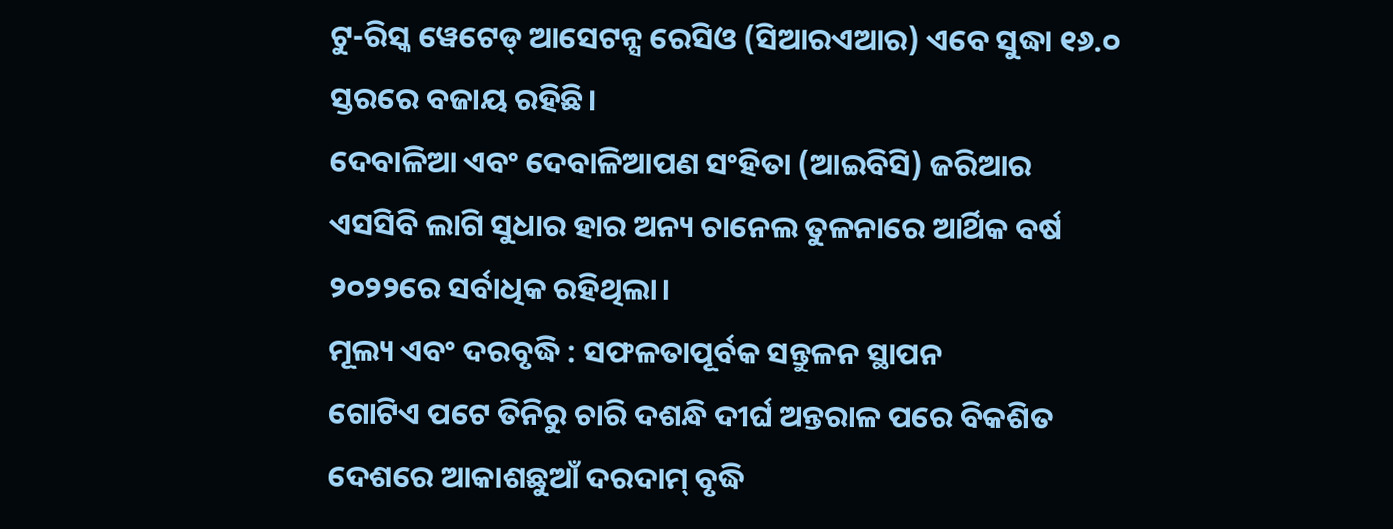ଟୁ-ରିସ୍କ ୱେଟେଡ୍ ଆସେଟନ୍ସ ରେସିଓ (ସିଆରଏଆର) ଏବେ ସୁଦ୍ଧା ୧୬.୦ ସ୍ତରରେ ବଜାୟ ରହିଛି।
ଦେବାଳିଆ ଏବଂ ଦେବାଳିଆପଣ ସଂହିତା (ଆଇବିସି) ଜରିଆର ଏସସିବି ଲାଗି ସୁଧାର ହାର ଅନ୍ୟ ଚାନେଲ ତୁଳନାରେ ଆର୍ଥିକ ବର୍ଷ ୨୦୨୨ରେ ସର୍ବାଧିକ ରହିଥିଲା।
ମୂଲ୍ୟ ଏବଂ ଦରବୃଦ୍ଧି : ସଫଳତାପୂର୍ବକ ସନ୍ତୁଳନ ସ୍ଥାପନ
ଗୋଟିଏ ପଟେ ତିନିରୁ ଚାରି ଦଶନ୍ଧି ଦୀର୍ଘ ଅନ୍ତରାଳ ପରେ ବିକଶିତ ଦେଶରେ ଆକାଶଛୁଆଁ ଦରଦାମ୍ ବୃଦ୍ଧି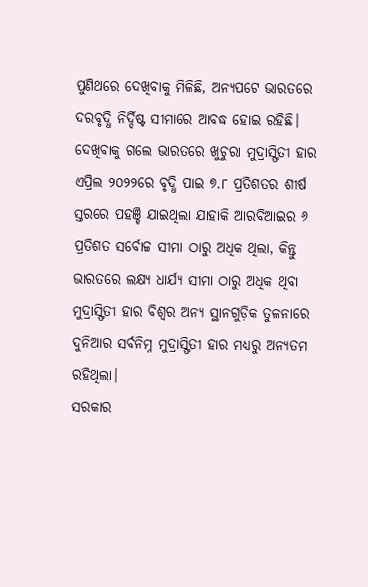ପୁଣିଥରେ ଦେଖିବାକୁ ମିଳିଛି, ଅନ୍ୟପଟେ ଭାରତରେ ଦରବୃଦ୍ଧି ନିର୍ଦ୍ଦିଷ୍ଟ ସୀମାରେ ଆବଦ୍ଧ ହୋଇ ରହିଛି।
ଦେଖିବାକୁ ଗଲେ ଭାରତରେ ଖୁଚୁରା ମୁଦ୍ରାସ୍ଫିତୀ ହାର ଏପ୍ରିଲ ୨୦୨୨ରେ ବୃଦ୍ଧି ପାଇ ୭.୮ ପ୍ରତିଶତର ଶୀର୍ଷ ସ୍ତରରେ ପହଞ୍ଚି ଯାଇଥିଲା ଯାହାକି ଆରବିଆଇର ୬ ପ୍ରତିଶତ ସର୍ବୋଚ୍ଚ ସୀମା ଠାରୁ ଅଧିକ ଥିଲା, କିନ୍ତୁ ଭାରତରେ ଲକ୍ଷ୍ୟ ଧାର୍ଯ୍ୟ ସୀମା ଠାରୁ ଅଧିକ ଥିବା ମୁଦ୍ରାସ୍ଫିତୀ ହାର ବିଶ୍ବର ଅନ୍ୟ ସ୍ଥାନଗୁଡ଼ିକ ତୁଳନାରେ ଦୁନିଆର ସର୍ବନିମ୍ନ ମୁଦ୍ରାସ୍ଫିତୀ ହାର ମଧ୍ୟରୁ ଅନ୍ୟତମ ରହିଥିଲା।
ସରକାର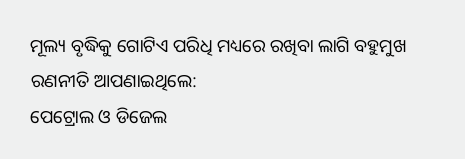ମୂଲ୍ୟ ବୃଦ୍ଧିକୁ ଗୋଟିଏ ପରିଧି ମଧ୍ୟରେ ରଖିବା ଲାଗି ବହୁମୁଖ ରଣନୀତି ଆପଣାଇଥିଲେ:
ପେଟ୍ରୋଲ ଓ ଡିଜେଲ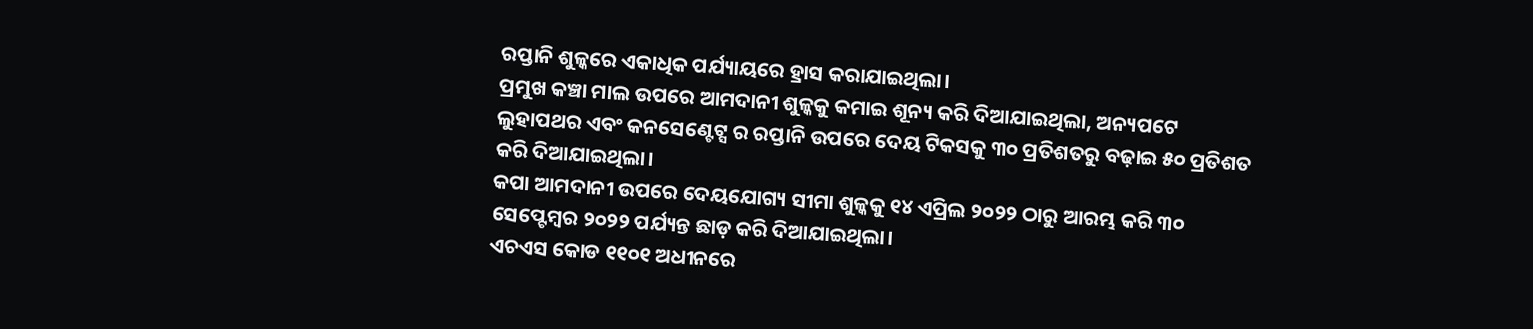ରପ୍ତାନି ଶୁଳ୍କରେ ଏକାଧିକ ପର୍ଯ୍ୟାୟରେ ହ୍ରାସ କରାଯାଇଥିଲା।
ପ୍ରମୁଖ କଞ୍ଚା ମାଲ ଉପରେ ଆମଦାନୀ ଶୁଳ୍କକୁ କମାଇ ଶୂନ୍ୟ କରି ଦିଆଯାଇଥିଲା, ଅନ୍ୟପଟେ ଲୁହାପଥର ଏବଂ କନସେଣ୍ଟେଟ୍ସ ର ରପ୍ତାନି ଉପରେ ଦେୟ ଟିକସକୁ ୩୦ ପ୍ରତିଶତରୁ ବଢ଼ାଇ ୫୦ ପ୍ରତିଶତ କରି ଦିଆଯାଇଥିଲା।
କପା ଆମଦାନୀ ଉପରେ ଦେୟଯୋଗ୍ୟ ସୀମା ଶୁଳ୍କକୁ ୧୪ ଏପ୍ରିଲ ୨୦୨୨ ଠାରୁ ଆରମ୍ଭ କରି ୩୦ ସେପ୍ଟେମ୍ବର ୨୦୨୨ ପର୍ଯ୍ୟନ୍ତ ଛାଡ଼ କରି ଦିଆଯାଇଥିଲା।
ଏଚଏସ କୋଡ ୧୧୦୧ ଅଧୀନରେ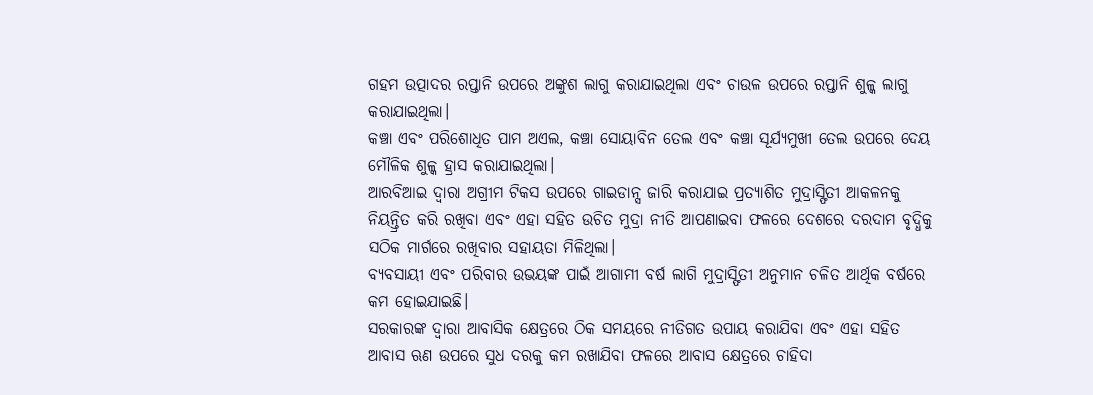ଗହମ ଉତ୍ପାଦର ରପ୍ତାନି ଉପରେ ଅଙ୍କୁଶ ଲାଗୁ କରାଯାଇଥିଲା ଏବଂ ଚାଉଳ ଉପରେ ରପ୍ତାନି ଶୁଳ୍କ ଲାଗୁ କରାଯାଇଥିଲା।
କଞ୍ଚା ଏବଂ ପରିଶୋଧିତ ପାମ ଅଏଲ, କଞ୍ଚା ସୋୟାବିନ ତେଲ ଏବଂ କଞ୍ଚା ସୂର୍ଯ୍ୟମୁଖୀ ତେଲ ଉପରେ ଦେୟ ମୌଳିକ ଶୁଳ୍କ ହ୍ରାସ କରାଯାଇଥିଲା।
ଆରବିଆଇ ଦ୍ୱାରା ଅଗ୍ରୀମ ଟିକସ ଉପରେ ଗାଇଡାନ୍ସ ଜାରି କରାଯାଇ ପ୍ରତ୍ୟାଶିତ ମୁଦ୍ରାସ୍ଫିତୀ ଆକଳନକୁ ନିୟନ୍ତ୍ରିତ କରି ରଖିବା ଏବଂ ଏହା ସହିତ ଉଚିତ ମୁଦ୍ରା ନୀତି ଆପଣାଇବା ଫଳରେ ଦେଶରେ ଦରଦାମ ବୃଦ୍ଧିକୁ ସଠିକ ମାର୍ଗରେ ରଖିବାର ସହାୟତା ମିଳିଥିଲା।
ବ୍ୟବସାୟୀ ଏବଂ ପରିବାର ଉଭୟଙ୍କ ପାଇଁ ଆଗାମୀ ବର୍ଷ ଲାଗି ମୁଦ୍ରାସ୍ଫିତୀ ଅନୁମାନ ଚଳିତ ଆର୍ଥିକ ବର୍ଷରେ କମ ହୋଇଯାଇଛି।
ସରକାରଙ୍କ ଦ୍ୱାରା ଆବାସିକ କ୍ଷେତ୍ରରେ ଠିକ ସମୟରେ ନୀତିଗତ ଉପାୟ କରାଯିବା ଏବଂ ଏହା ସହିତ ଆବାସ ଋଣ ଉପରେ ସୁଧ ଦରକୁ କମ ରଖାଯିବା ଫଳରେ ଆବାସ କ୍ଷେତ୍ରରେ ଚାହିଦା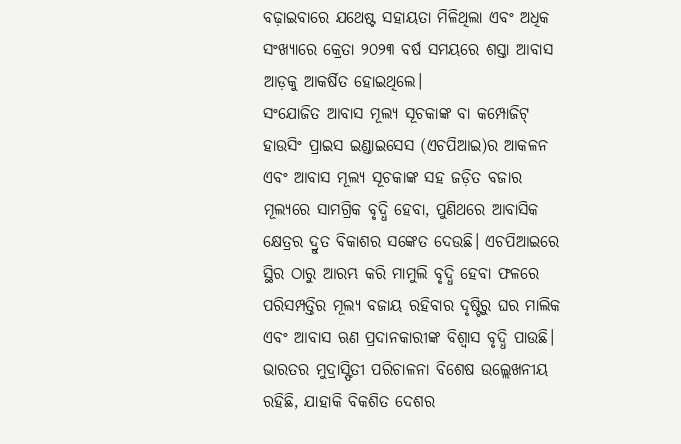ବଢ଼ାଇବାରେ ଯଥେଷ୍ଟ ସହାୟତା ମିଳିଥିଲା ଏବଂ ଅଧିକ ସଂଖ୍ୟାରେ କ୍ରେତା ୨୦୨୩ ବର୍ଷ ସମୟରେ ଶସ୍ତା ଆବାସ ଆଡ଼କୁ ଆକର୍ଷିତ ହୋଇଥିଲେ।
ସଂଯୋଜିତ ଆବାସ ମୂଲ୍ୟ ସୂଚକାଙ୍କ ବା କମ୍ପୋଜିଟ୍ ହାଉସିଂ ପ୍ରାଇସ ଇଣ୍ଡାଇସେସ (ଏଚପିଆଇ)ର ଆକଳନ ଏବଂ ଆବାସ ମୂଲ୍ୟ ସୂଚକାଙ୍କ ସହ ଜଡ଼ିତ ବଜାର ମୂଲ୍ୟରେ ସାମଗ୍ରିକ ବୃଦ୍ଧି ହେବା, ପୁଣିଥରେ ଆବାସିକ କ୍ଷେତ୍ରର ଦ୍ରୁତ ବିକାଶର ସଙ୍କେତ ଦେଉଛି। ଏଚପିଆଇରେ ସ୍ଥିର ଠାରୁ ଆରମ୍ଭ କରି ମାମୁଲି ବୃଦ୍ଧି ହେବା ଫଳରେ ପରିସମ୍ପତ୍ତିର ମୂଲ୍ୟ ବଜାୟ ରହିବାର ଦୃଷ୍ଟିରୁ ଘର ମାଲିକ ଏବଂ ଆବାସ ଋଣ ପ୍ରଦାନକାରୀଙ୍କ ବିଶ୍ୱାସ ବୃଦ୍ଧି ପାଉଛି।
ଭାରତର ମୁଦ୍ରାସ୍ଫିତୀ ପରିଚାଳନା ବିଶେଷ ଉଲ୍ଲେଖନୀୟ ରହିଛି, ଯାହାକି ବିକଶିତ ଦେଶର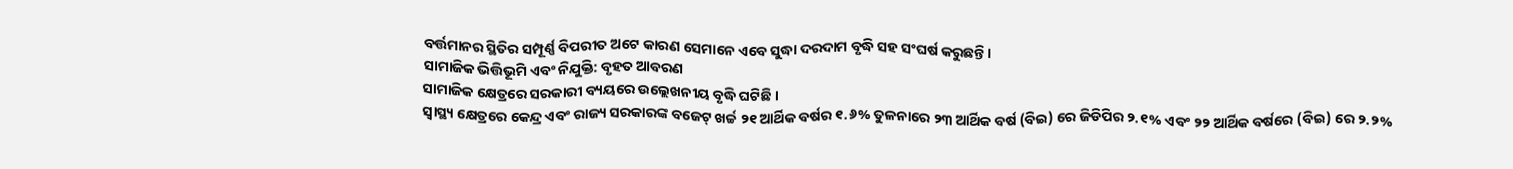ବର୍ତ୍ତମାନର ସ୍ଥିତିର ସମ୍ପୂର୍ଣ୍ଣ ବିପରୀତ ଅଟେ କାରଣ ସେମାନେ ଏବେ ସୁଦ୍ଧା ଦରଦାମ ବୃଦ୍ଧି ସହ ସଂଘର୍ଷ କରୁଛନ୍ତି।
ସାମାଜିକ ଭିତ୍ତିଭୂମି ଏବଂ ନିଯୁକ୍ତି: ବୃହତ ଆବରଣ
ସାମାଜିକ କ୍ଷେତ୍ରରେ ସରକାରୀ ବ୍ୟୟରେ ଉଲ୍ଲେଖନୀୟ ବୃଦ୍ଧି ଘଟିଛି ।
ସ୍ୱାସ୍ଥ୍ୟ କ୍ଷେତ୍ରରେ କେନ୍ଦ୍ର ଏବଂ ରାଜ୍ୟ ସରକାରଙ୍କ ବଜେଟ୍ ଖର୍ଚ୍ଚ ୨୧ ଆର୍ଥିକ ବର୍ଷର ୧.୬% ତୁଳନାରେ ୨୩ ଆର୍ଥିକ ବର୍ଷ (ବିଇ) ରେ ଜିଡିପିର ୨.୧% ଏବଂ ୨୨ ଆର୍ଥିକ ବର୍ଷରେ (ବିଇ) ରେ ୨.୨%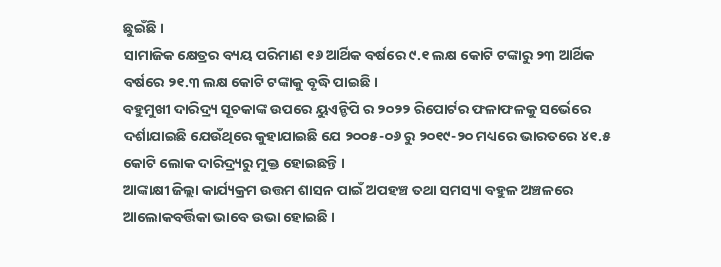ଛୁଇଁଛି ।
ସାମାଜିକ କ୍ଷେତ୍ରର ବ୍ୟୟ ପରିମାଣ ୧୬ ଆର୍ଥିକ ବର୍ଷରେ ୯.୧ ଲକ୍ଷ କୋଟି ଟଙ୍କାରୁ ୨୩ ଆର୍ଥିକ ବର୍ଷରେ ୨୧.୩ ଲକ୍ଷ କୋଟି ଟଙ୍କାକୁ ବୃଦ୍ଧି ପାଇଛି ।
ବହୁମୁଖୀ ଦାରିଦ୍ର୍ୟ ସୂଚକାଙ୍କ ଉପରେ ୟୁଏନ୍ଡିପି ର ୨୦୨୨ ରିପୋର୍ଟର ଫଳାଫଳକୁ ସର୍ଭେରେ ଦର୍ଶାଯାଇଛି ଯେଉଁଥିରେ କୁହାଯାଇଛି ଯେ ୨୦୦୫-୦୬ ରୁ ୨୦୧୯-୨୦ ମଧ୍ୟରେ ଭାରତରେ ୪୧.୫ କୋଟି ଲୋକ ଦାରିଦ୍ର୍ୟରୁ ମୁକ୍ତ ହୋଇଛନ୍ତି ।
ଆଙ୍କାକ୍ଷୀ ଜିଲ୍ଲା କାର୍ଯ୍ୟକ୍ରମ ଉତ୍ତମ ଶାସନ ପାଇଁ ଅପହଞ୍ଚ ତଥା ସମସ୍ୟା ବହୁଳ ଅଞ୍ଚଳରେ ଆଲୋକବର୍ତ୍ତିକା ଭାବେ ଉଭା ହୋଇଛି ।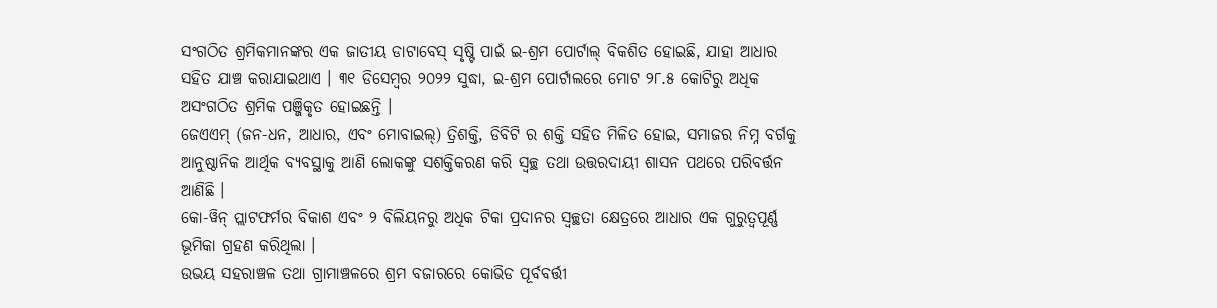ସଂଗଠିତ ଶ୍ରମିକମାନଙ୍କର ଏକ ଜାତୀୟ ଡାଟାବେସ୍ ସୃଷ୍ଟି ପାଇଁ ଇ-ଶ୍ରମ ପୋର୍ଟାଲ୍ ବିକଶିତ ହୋଇଛି, ଯାହା ଆଧାର ସହିତ ଯାଞ୍ଚ କରାଯାଇଥାଏ । ୩୧ ଡିସେମ୍ବର ୨୦୨୨ ସୁଦ୍ଧା, ଇ-ଶ୍ରମ ପୋର୍ଟାଲରେ ମୋଟ ୨୮.୫ କୋଟିରୁ ଅଧିକ ଅସଂଗଠିତ ଶ୍ରମିକ ପଞ୍ଜିକୃତ ହୋଇଛନ୍ତି ।
ଜେଏଏମ୍ (ଜନ-ଧନ, ଆଧାର, ଏବଂ ମୋବାଇଲ୍) ତ୍ରିଶକ୍ତି, ଡିବିଟି ର ଶକ୍ତି ସହିତ ମିଳିତ ହୋଇ, ସମାଜର ନିମ୍ନ ବର୍ଗକୁ ଆନୁଷ୍ଠାନିକ ଆର୍ଥିକ ବ୍ୟବସ୍ଥାକୁ ଆଣି ଲୋକଙ୍କୁ ସଶକ୍ତିକରଣ କରି ସ୍ୱଚ୍ଛ ତଥା ଉତ୍ତରଦାୟୀ ଶାସନ ପଥରେ ପରିବର୍ତ୍ତନ ଆଣିଛି ।
କୋ-ୱିନ୍ ପ୍ଲାଟଫର୍ମର ବିକାଶ ଏବଂ ୨ ବିଲିୟନରୁ ଅଧିକ ଟିକା ପ୍ରଦାନର ସ୍ୱଚ୍ଛତା କ୍ଷେତ୍ରରେ ଆଧାର ଏକ ଗୁରୁତ୍ୱପୂର୍ଣ୍ଣ ଭୂମିକା ଗ୍ରହଣ କରିଥିଲା ।
ଉଭୟ ସହରାଞ୍ଚଳ ତଥା ଗ୍ରାମାଞ୍ଚଳରେ ଶ୍ରମ ବଜାରରେ କୋଭିଡ ପୂର୍ବବର୍ତ୍ତୀ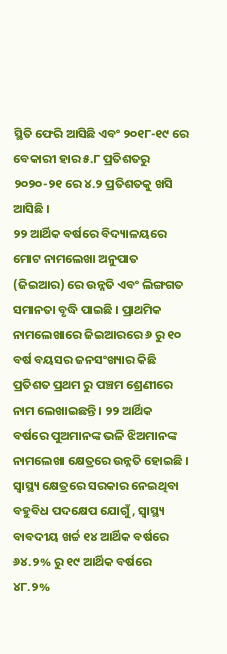ସ୍ଥିତି ଫେରି ଆସିଛି ଏବଂ ୨୦୧୮-୧୯ ରେ ବେକାରୀ ହାର ୫.୮ ପ୍ରତିଶତରୁ ୨୦୨୦-୨୧ ରେ ୪.୨ ପ୍ରତିଶତକୁ ଖସି ଆସିଛି ।
୨୨ ଆର୍ଥିକ ବର୍ଷରେ ବିଦ୍ୟାଳୟରେ ମୋଟ ନାମଲେଖା ଅନୁପାତ (ଜିଇଆର) ରେ ଉନ୍ନତି ଏବଂ ଲିଙ୍ଗଗତ ସମାନତା ବୃଦ୍ଧି ପାଇଛି । ପ୍ରାଥମିକ ନାମଲେଖାରେ ଜିଇଆରରେ ୬ ରୁ ୧୦ ବର୍ଷ ବୟସର ଜନସଂଖ୍ୟାର କିଛି ପ୍ରତିଶତ ପ୍ରଥମ ରୁ ପଞ୍ଚମ ଶ୍ରେଣୀରେ ନାମ ଲେଖାଇଛନ୍ତି । ୨୨ ଆର୍ଥିକ ବର୍ଷରେ ପୁଅମାନଙ୍କ ଭଳି ଝିଅମାନଙ୍କ ନାମଲେଖା କ୍ଷେତ୍ରରେ ଉନ୍ନତି ହୋଇଛି ।
ସ୍ୱାସ୍ଥ୍ୟ କ୍ଷେତ୍ରରେ ସରକାର ନେଇଥିବା ବହୁବିଧ ପଦକ୍ଷେପ ଯୋଗୁଁ, ସ୍ୱାସ୍ଥ୍ୟ ବାବଦୀୟ ଖର୍ଚ୍ଚ ୧୪ ଆର୍ଥିକ ବର୍ଷରେ ୬୪.୨% ରୁ ୧୯ ଆର୍ଥିକ ବର୍ଷରେ ୪୮.୨%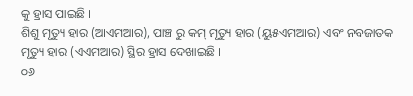କୁ ହ୍ରାସ ପାଇଛି ।
ଶିଶୁ ମୃତ୍ୟୁ ହାର (ଆଏମଆର), ପାଞ୍ଚ ରୁ କମ୍ ମୃତ୍ୟୁ ହାର (ୟୁ୫ଏମଆର) ଏବଂ ନବଜାତକ ମୃତ୍ୟୁ ହାର (ଏଏମଆର) ସ୍ଥିର ହ୍ରାସ ଦେଖାଇଛି ।
୦୬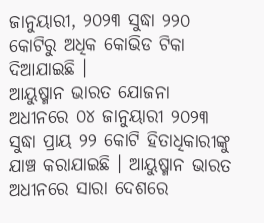ଜାନୁୟାରୀ, ୨୦୨୩ ସୁଦ୍ଧା ୨୨୦ କୋଟିରୁ ଅଧିକ କୋଭିଡ ଟିକା ଦିଆଯାଇଛି ।
ଆୟୁଷ୍ମାନ ଭାରତ ଯୋଜନା ଅଧୀନରେ ୦୪ ଜାନୁୟାରୀ ୨୦୨୩ ସୁଦ୍ଧା ପ୍ରାୟ ୨୨ କୋଟି ହିତାଧିକାରୀଙ୍କୁ ଯାଞ୍ଚ କରାଯାଇଛି । ଆୟୁଷ୍ମାନ ଭାରତ ଅଧୀନରେ ସାରା ଦେଶରେ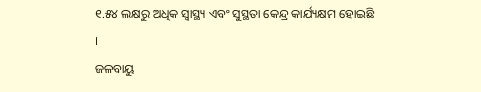୧.୫୪ ଲକ୍ଷରୁ ଅଧିକ ସ୍ୱାସ୍ଥ୍ୟ ଏବଂ ସୁସ୍ଥତା କେନ୍ଦ୍ର କାର୍ଯ୍ୟକ୍ଷମ ହୋଇଛି ।
ଜଳବାୟୁ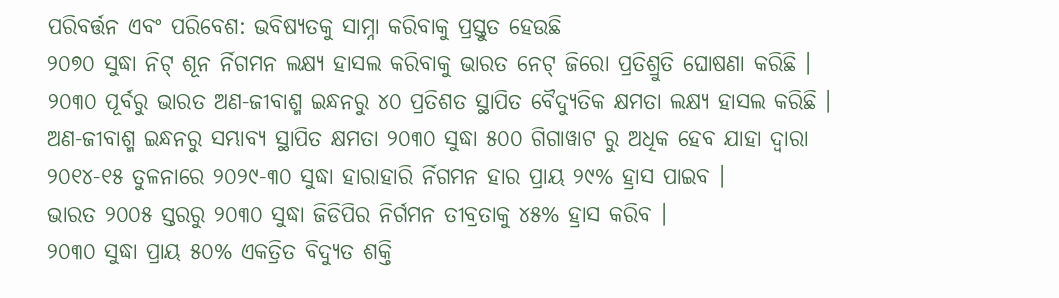ପରିବର୍ତ୍ତନ ଏବଂ ପରିବେଶ: ଭବିଷ୍ୟତକୁ ସାମ୍ନା କରିବାକୁ ପ୍ରସ୍ତୁତ ହେଉଛି
୨୦୭୦ ସୁଦ୍ଧା ନିଟ୍ ଶୂନ ର୍ନିଗମନ ଲକ୍ଷ୍ୟ ହାସଲ କରିବାକୁ ଭାରତ ନେଟ୍ ଜିରୋ ପ୍ରତିଶ୍ରୁତି ଘୋଷଣା କରିଛି ।
୨୦୩୦ ପୂର୍ବରୁ ଭାରତ ଅଣ-ଜୀବାଶ୍ମ ଇନ୍ଧନରୁ ୪୦ ପ୍ରତିଶତ ସ୍ଥାପିତ ବୈଦ୍ୟୁତିକ କ୍ଷମତା ଲକ୍ଷ୍ୟ ହାସଲ କରିଛି ।
ଅଣ-ଜୀବାଶ୍ମ ଇନ୍ଧନରୁ ସମ୍ଭାବ୍ୟ ସ୍ଥାପିତ କ୍ଷମତା ୨୦୩୦ ସୁଦ୍ଧା ୫୦୦ ଗିଗାୱାଟ ରୁ ଅଧିକ ହେବ ଯାହା ଦ୍ୱାରା ୨୦୧୪-୧୫ ତୁଳନାରେ ୨୦୨୯-୩୦ ସୁଦ୍ଧା ହାରାହାରି ର୍ନିଗମନ ହାର ପ୍ରାୟ ୨୯% ହ୍ରାସ ପାଇବ ।
ଭାରତ ୨୦୦୫ ସ୍ତରରୁ ୨୦୩୦ ସୁଦ୍ଧା ଜିଡିପିର ନିର୍ଗମନ ତୀବ୍ରତାକୁ ୪୫% ହ୍ରାସ କରିବ ।
୨୦୩୦ ସୁଦ୍ଧା ପ୍ରାୟ ୫୦% ଏକତ୍ରିତ ବିଦ୍ୟୁତ ଶକ୍ତି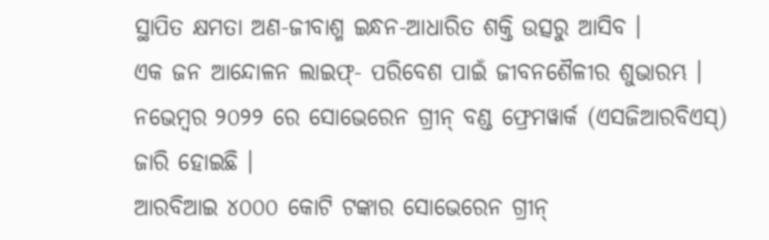ସ୍ଥାପିତ କ୍ଷମତା ଅଣ-ଜୀବାଶ୍ମ ଇନ୍ଧନ-ଆଧାରିତ ଶକ୍ତି ଉତ୍ସରୁ ଆସିବ ।
ଏକ ଜନ ଆନ୍ଦୋଳନ ଲାଇଫ୍- ପରିବେଶ ପାଇଁ ଜୀବନଶୈଳୀର ଶୁଭାରମ୍ଭ ।
ନଭେମ୍ବର ୨୦୨୨ ରେ ସୋଭେରେନ ଗ୍ରୀନ୍ ବଣ୍ଡ ଫ୍ରେମୱାର୍କ (ଏସଜିଆରବିଏସ୍) ଜାରି ହୋଇଛି ।
ଆରବିଆଇ ୪୦୦୦ କୋଟି ଟଙ୍କାର ସୋଭେରେନ ଗ୍ରୀନ୍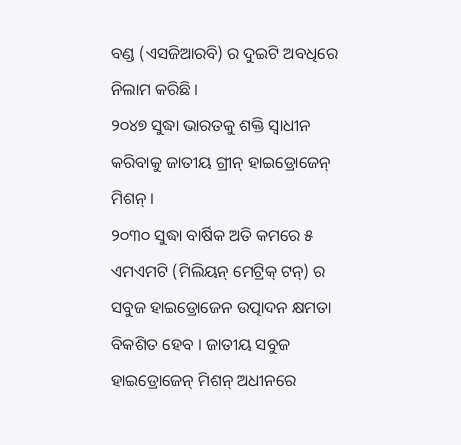ବଣ୍ଡ (ଏସଜିଆରବି) ର ଦୁଇଟି ଅବଧିରେ ନିଲାମ କରିଛି ।
୨୦୪୭ ସୁଦ୍ଧା ଭାରତକୁ ଶକ୍ତି ସ୍ୱାଧୀନ କରିବାକୁ ଜାତୀୟ ଗ୍ରୀନ୍ ହାଇଡ୍ରୋଜେନ୍ ମିଶନ୍ ।
୨୦୩୦ ସୁଦ୍ଧା ବାର୍ଷିକ ଅତି କମରେ ୫ ଏମଏମଟି (ମିଲିୟନ୍ ମେଟ୍ରିକ୍ ଟନ୍) ର ସବୁଜ ହାଇଡ୍ରୋଜେନ ଉତ୍ପାଦନ କ୍ଷମତା ବିକଶିତ ହେବ । ଜାତୀୟ ସବୁଜ ହାଇଡ୍ରୋଜେନ୍ ମିଶନ୍ ଅଧୀନରେ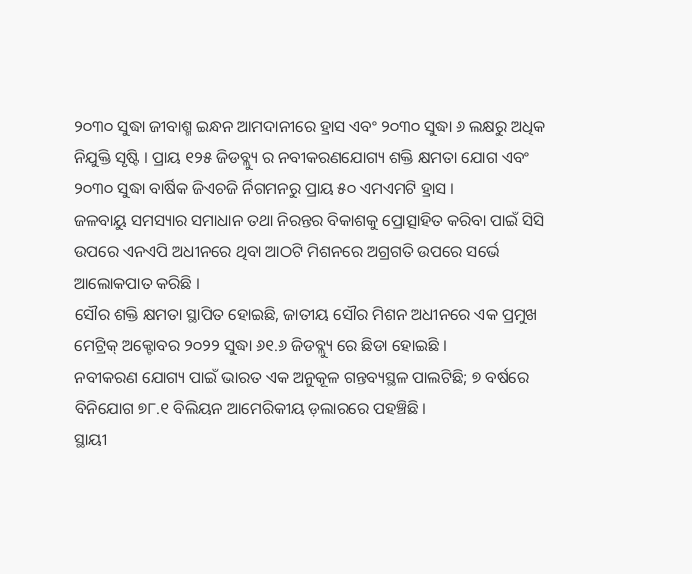୨୦୩୦ ସୁଦ୍ଧା ଜୀବାଶ୍ମ ଇନ୍ଧନ ଆମଦାନୀରେ ହ୍ରାସ ଏବଂ ୨୦୩୦ ସୁଦ୍ଧା ୬ ଲକ୍ଷରୁ ଅଧିକ ନିଯୁକ୍ତି ସୃଷ୍ଟି । ପ୍ରାୟ ୧୨୫ ଜିଡବ୍ଲ୍ୟୁ ର ନବୀକରଣଯୋଗ୍ୟ ଶକ୍ତି କ୍ଷମତା ଯୋଗ ଏବଂ ୨୦୩୦ ସୁଦ୍ଧା ବାର୍ଷିକ ଜିଏଚଜି ର୍ନିଗମନରୁ ପ୍ରାୟ ୫୦ ଏମଏମଟି ହ୍ରାସ ।
ଜଳବାୟୁ ସମସ୍ୟାର ସମାଧାନ ତଥା ନିରନ୍ତର ବିକାଶକୁ ପ୍ରୋତ୍ସାହିତ କରିବା ପାଇଁ ସିସି ଉପରେ ଏନଏପି ଅଧୀନରେ ଥିବା ଆଠଟି ମିଶନରେ ଅଗ୍ରଗତି ଉପରେ ସର୍ଭେ ଆଲୋକପାତ କରିଛି ।
ସୌର ଶକ୍ତି କ୍ଷମତା ସ୍ଥାପିତ ହୋଇଛି, ଜାତୀୟ ସୌର ମିଶନ ଅଧୀନରେ ଏକ ପ୍ରମୁଖ ମେଟ୍ରିକ୍ ଅକ୍ଟୋବର ୨୦୨୨ ସୁଦ୍ଧା ୬୧.୬ ଜିଡବ୍ଲ୍ୟୁ ରେ ଛିଡା ହୋଇଛି ।
ନବୀକରଣ ଯୋଗ୍ୟ ପାଇଁ ଭାରତ ଏକ ଅନୁକୂଳ ଗନ୍ତବ୍ୟସ୍ଥଳ ପାଲଟିଛି; ୭ ବର୍ଷରେ ବିନିଯୋଗ ୭୮.୧ ବିଲିୟନ ଆମେରିକୀୟ ଡ଼ଲାରରେ ପହଞ୍ଚିଛି ।
ସ୍ଥାୟୀ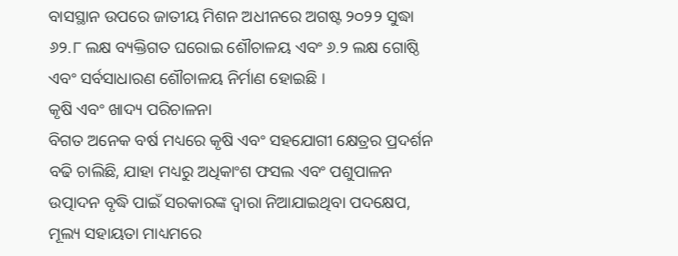ବାସସ୍ଥାନ ଉପରେ ଜାତୀୟ ମିଶନ ଅଧୀନରେ ଅଗଷ୍ଟ ୨୦୨୨ ସୁଦ୍ଧା ୬୨.୮ ଲକ୍ଷ ବ୍ୟକ୍ତିଗତ ଘରୋଇ ଶୌଚାଳୟ ଏବଂ ୬.୨ ଲକ୍ଷ ଗୋଷ୍ଠି ଏବଂ ସର୍ବସାଧାରଣ ଶୌଚାଳୟ ନିର୍ମାଣ ହୋଇଛି ।
କୃଷି ଏବଂ ଖାଦ୍ୟ ପରିଚାଳନା
ବିଗତ ଅନେକ ବର୍ଷ ମଧ୍ୟରେ କୃଷି ଏବଂ ସହଯୋଗୀ କ୍ଷେତ୍ରର ପ୍ରଦର୍ଶନ ବଢି ଚାଲିଛି, ଯାହା ମଧ୍ୟରୁ ଅଧିକାଂଶ ଫସଲ ଏବଂ ପଶୁପାଳନ ଉତ୍ପାଦନ ବୃଦ୍ଧି ପାଇଁ ସରକାରଙ୍କ ଦ୍ୱାରା ନିଆଯାଇଥିବା ପଦକ୍ଷେପ, ମୂଲ୍ୟ ସହାୟତା ମାଧ୍ୟମରେ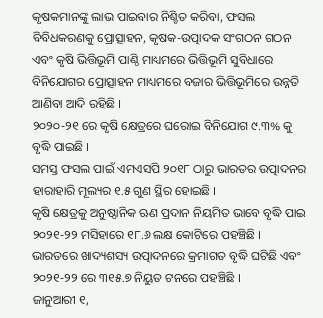କୃଷକମାନଙ୍କୁ ଲାଭ ପାଇବାର ନିଶ୍ଚିତ କରିବା, ଫସଲ ବିବିଧକରଣକୁ ପ୍ରୋତ୍ସାହନ, କୃଷକ-ଉତ୍ପାଦକ ସଂଗଠନ ଗଠନ ଏବଂ କୃଷି ଭିତ୍ତିଭୂମି ପାଣ୍ଠି ମାଧ୍ୟମରେ ଭିତ୍ତିଭୂମି ସୁବିଧାରେ ବିନିଯୋଗର ପ୍ରୋତ୍ସାହନ ମାଧ୍ୟମରେ ବଜାର ଭିତ୍ତିଭୂମିରେ ଉନ୍ନତି ଆଣିବା ଆଦି ରହିଛି ।
୨୦୨୦-୨୧ ରେ କୃଷି କ୍ଷେତ୍ରରେ ଘରୋଇ ବିନିଯୋଗ ୯.୩% କୁ ବୃଦ୍ଧି ପାଇଛି ।
ସମସ୍ତ ଫସଲ ପାଇଁ ଏମଏସପି ୨୦୧୮ ଠାରୁ ଭାରତର ଉତ୍ପାଦନର ହାରାହାରି ମୂଲ୍ୟର ୧.୫ ଗୁଣ ସ୍ଥିର ହୋଇଛି ।
କୃଷି କ୍ଷେତ୍ରକୁ ଅନୁଷ୍ଠାନିକ ଋଣ ପ୍ରଦାନ ନିୟମିତ ଭାବେ ବୃଦ୍ଧି ପାଇ ୨୦୨୧-୨୨ ମସିହାରେ ୧୮.୬ ଲକ୍ଷ କୋଟିରେ ପହଞ୍ଚିଛି ।
ଭାରତରେ ଖାଦ୍ୟଶସ୍ୟ ଉତ୍ପାଦନରେ କ୍ରମାଗତ ବୃଦ୍ଧି ଘଟିଛି ଏବଂ ୨୦୨୧-୨୨ ରେ ୩୧୫.୭ ନିୟୁତ ଟନରେ ପହଞ୍ଚିଛି ।
ଜାନୁଆରୀ ୧,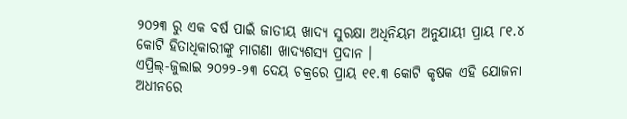୨୦୨୩ ରୁ ଏକ ବର୍ଷ ପାଇଁ ଜାତୀୟ ଖାଦ୍ୟ ସୁରକ୍ଷା ଅଧିନିୟମ ଅନୁଯାୟୀ ପ୍ରାୟ ୮୧.୪ କୋଟି ହିତାଧିକାରୀଙ୍କୁ ମାଗଣା ଖାଦ୍ୟଶସ୍ୟ ପ୍ରଦାନ ।
ଏପ୍ରିଲ୍-ଜୁଲାଇ ୨୦୨୨-୨୩ ଦେୟ ଚକ୍ରରେ ପ୍ରାୟ ୧୧.୩ କୋଟି କୃଷକ ଏହି ଯୋଜନା ଅଧୀନରେ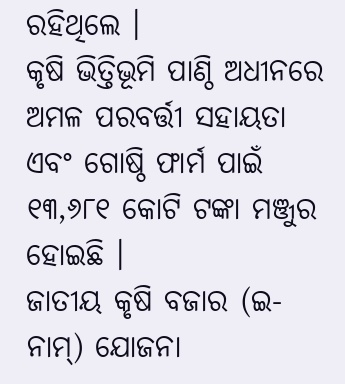ରହିଥିଲେ ।
କୃଷି ଭିତ୍ତିଭୂମି ପାଣ୍ଠି ଅଧୀନରେ ଅମଳ ପରବର୍ତ୍ତୀ ସହାୟତା ଏବଂ ଗୋଷ୍ଠି ଫାର୍ମ ପାଇଁ ୧୩,୬୮୧ କୋଟି ଟଙ୍କା ମଞ୍ଜୁର ହୋଇଛି ।
ଜାତୀୟ କୃଷି ବଜାର (ଇ-ନାମ୍) ଯୋଜନା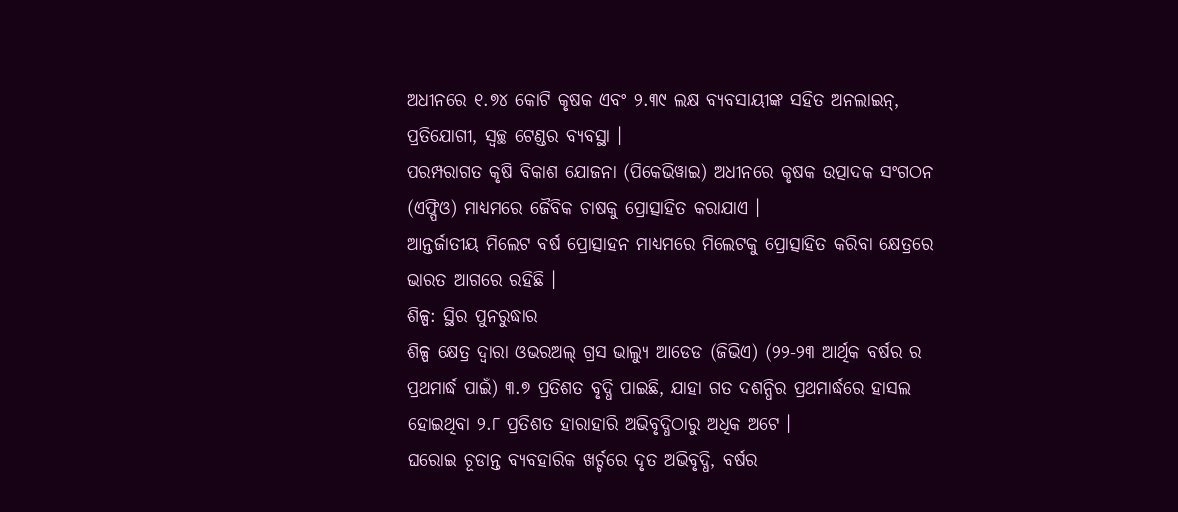ଅଧୀନରେ ୧.୭୪ କୋଟି କୃଷକ ଏବଂ ୨.୩୯ ଲକ୍ଷ ବ୍ୟବସାୟୀଙ୍କ ସହିତ ଅନଲାଇନ୍, ପ୍ରତିଯୋଗୀ, ସ୍ୱଚ୍ଛ ଟେଣ୍ଡର ବ୍ୟବସ୍ଥା ।
ପରମ୍ପରାଗତ କୃଷି ବିକାଶ ଯୋଜନା (ପିକେଭିୱାଇ) ଅଧୀନରେ କୃଷକ ଉତ୍ପାଦକ ସଂଗଠନ (ଏଫ୍ପିଓ) ମାଧ୍ୟମରେ ଜୈବିକ ଚାଷକୁ ପ୍ରୋତ୍ସାହିତ କରାଯାଏ ।
ଆନ୍ତର୍ଜାତୀୟ ମିଲେଟ ବର୍ଷ ପ୍ରୋତ୍ସାହନ ମାଧ୍ୟମରେ ମିଲେଟକୁ ପ୍ରୋତ୍ସାହିତ କରିବା କ୍ଷେତ୍ରରେ ଭାରତ ଆଗରେ ରହିଛି ।
ଶିଳ୍ପ: ସ୍ଥିର ପୁନରୁଦ୍ଧାର
ଶିଳ୍ପ କ୍ଷେତ୍ର ଦ୍ୱାରା ଓଭରଅଲ୍ ଗ୍ରସ ଭାଲ୍ୟୁ ଆଡେଡ (ଜିଭିଏ) (୨୨-୨୩ ଆର୍ଥିକ ବର୍ଷର ର ପ୍ରଥମାର୍ଦ୍ଧ ପାଇଁ) ୩.୭ ପ୍ରତିଶତ ବୃଦ୍ଧି ପାଇଛି, ଯାହା ଗତ ଦଶନ୍ଧିର ପ୍ରଥମାର୍ଦ୍ଧରେ ହାସଲ ହୋଇଥିବା ୨.୮ ପ୍ରତିଶତ ହାରାହାରି ଅଭିବୃଦ୍ଧିଠାରୁ ଅଧିକ ଅଟେ ।
ଘରୋଇ ଚୂଡାନ୍ତ ବ୍ୟବହାରିକ ଖର୍ଚ୍ଚରେ ଦୃତ ଅଭିବୃଦ୍ଧି, ବର୍ଷର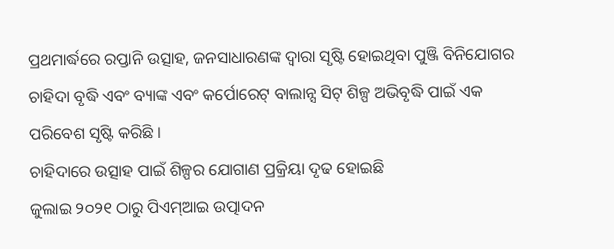ପ୍ରଥମାର୍ଦ୍ଧରେ ରପ୍ତାନି ଉତ୍ସାହ, ଜନସାଧାରଣଙ୍କ ଦ୍ୱାରା ସୃଷ୍ଟି ହୋଇଥିବା ପୁଞ୍ଜି ବିନିଯୋଗର ଚାହିଦା ବୃଦ୍ଧି ଏବଂ ବ୍ୟାଙ୍କ ଏବଂ କର୍ପୋରେଟ୍ ବାଲାନ୍ସ ସିଟ୍ ଶିଳ୍ପ ଅଭିବୃଦ୍ଧି ପାଇଁ ଏକ ପରିବେଶ ସୃଷ୍ଟି କରିଛି ।
ଚାହିଦାରେ ଉତ୍ସାହ ପାଇଁ ଶିଳ୍ପର ଯୋଗାଣ ପ୍ରକ୍ରିୟା ଦୃଢ ହୋଇଛି
ଜୁଲାଇ ୨୦୨୧ ଠାରୁ ପିଏମ୍ଆଇ ଉତ୍ପାଦନ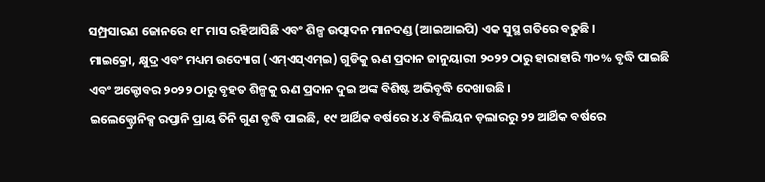ସମ୍ପ୍ରସାରଣ ଜୋନରେ ୧୮ ମାସ ରହିଆସିଛି ଏବଂ ଶିଳ୍ପ ଉତ୍ପାଦନ ମାନଦଣ୍ଡ (ଆଇଆଇପି) ଏକ ସୁସ୍ଥ ଗତିରେ ବଢୁଛି ।
ମାଇକ୍ରୋ, କ୍ଷୁଦ୍ର ଏବଂ ମଧ୍ୟମ ଉଦ୍ୟୋଗ (ଏମ୍ଏସ୍ଏମ୍ଇ) ଗୁଡିକୁ ଋଣ ପ୍ରଦାନ ଜାନୁୟାରୀ ୨୦୨୨ ଠାରୁ ହାରାହାରି ୩୦% ବୃଦ୍ଧି ପାଇଛି ଏବଂ ଅକ୍ଟୋବର ୨୦୨୨ ଠାରୁ ବୃହତ ଶିଳ୍ପକୁ ଋଣ ପ୍ରଦାନ ଦୁଇ ଅଙ୍କ ବିଶିଷ୍ଟ ଅଭିବୃଦ୍ଧି ଦେଖାଉଛି ।
ଇଲେକ୍ଟ୍ରୋନିକ୍ସ ରପ୍ତାନି ପ୍ରାୟ ତିନି ଗୁଣ ବୃଦ୍ଧି ପାଇଛି, ୧୯ ଆର୍ଥିକ ବର୍ଷରେ ୪.୪ ବିଲିୟନ ଡ଼ଲାରରୁ ୨୨ ଆର୍ଥିକ ବର୍ଷରେ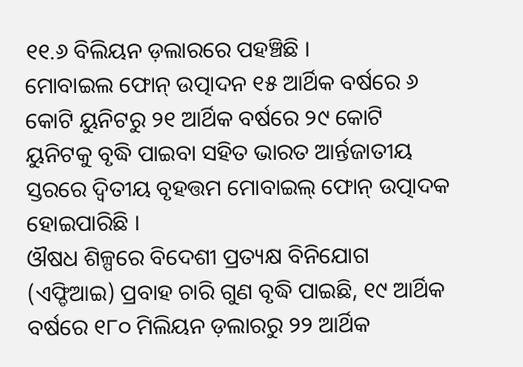୧୧.୬ ବିଲିୟନ ଡ଼ଲାରରେ ପହଞ୍ଚିଛି ।
ମୋବାଇଲ ଫୋନ୍ ଉତ୍ପାଦନ ୧୫ ଆର୍ଥିକ ବର୍ଷରେ ୬ କୋଟି ୟୁନିଟରୁ ୨୧ ଆର୍ଥିକ ବର୍ଷରେ ୨୯ କୋଟି ୟୁନିଟକୁ ବୃଦ୍ଧି ପାଇବା ସହିତ ଭାରତ ଆର୍ନ୍ତଜାତୀୟ ସ୍ତରରେ ଦ୍ୱିତୀୟ ବୃହତ୍ତମ ମୋବାଇଲ୍ ଫୋନ୍ ଉତ୍ପାଦକ ହୋଇପାରିଛି ।
ଔଷଧ ଶିଳ୍ପରେ ବିଦେଶୀ ପ୍ରତ୍ୟକ୍ଷ ବିନିଯୋଗ (ଏଫ୍ଡିଆଇ) ପ୍ରବାହ ଚାରି ଗୁଣ ବୃଦ୍ଧି ପାଇଛି, ୧୯ ଆର୍ଥିକ ବର୍ଷରେ ୧୮୦ ମିଲିୟନ ଡ଼ଲାରରୁ ୨୨ ଆର୍ଥିକ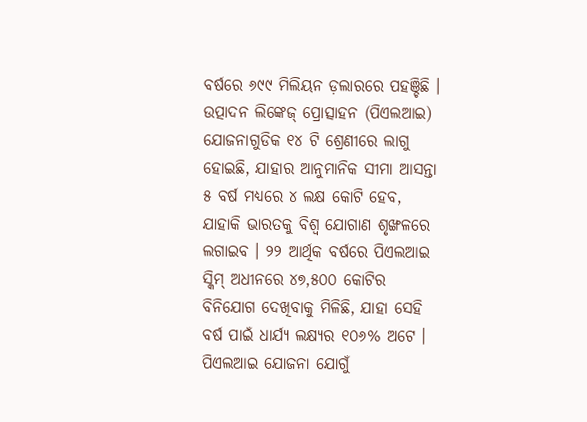ବର୍ଷରେ ୬୯୯ ମିଲିୟନ ଡ଼ଲାରରେ ପହଞ୍ଚିଛି ।
ଉତ୍ପାଦନ ଲିଙ୍କେଜ୍ ପ୍ରୋତ୍ସାହନ (ପିଏଲଆଇ) ଯୋଜନାଗୁଡିକ ୧୪ ଟି ଶ୍ରେଣୀରେ ଲାଗୁ ହୋଇଛି, ଯାହାର ଆନୁମାନିକ ସୀମା ଆସନ୍ତା ୫ ବର୍ଷ ମଧ୍ୟରେ ୪ ଲକ୍ଷ କୋଟି ହେବ, ଯାହାକି ଭାରତକୁ ବିଶ୍ୱ ଯୋଗାଣ ଶୃଙ୍ଖଳରେ ଲଗାଇବ । ୨୨ ଆର୍ଥିକ ବର୍ଷରେ ପିଏଲଆଇ ସ୍କିମ୍ ଅଧୀନରେ ୪୭,୫୦୦ କୋଟିର ବିନିଯୋଗ ଦେଖିବାକୁ ମିଳିଛି, ଯାହା ସେହି ବର୍ଷ ପାଇଁ ଧାର୍ଯ୍ୟ ଲକ୍ଷ୍ୟର ୧୦୬% ଅଟେ । ପିଏଲଆଇ ଯୋଜନା ଯୋଗୁଁ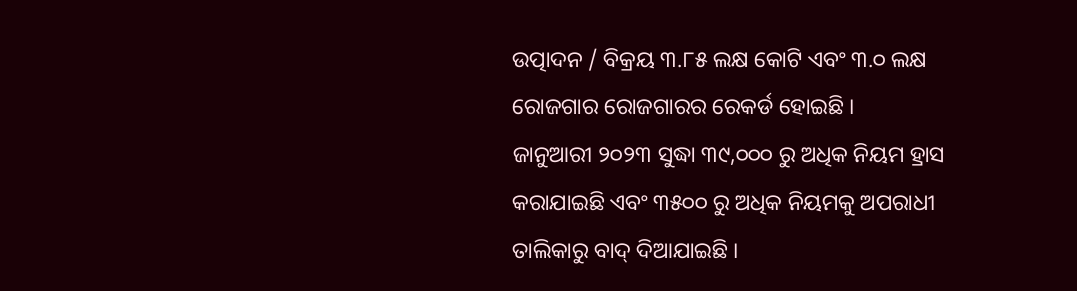ଉତ୍ପାଦନ / ବିକ୍ରୟ ୩.୮୫ ଲକ୍ଷ କୋଟି ଏବଂ ୩.୦ ଲକ୍ଷ ରୋଜଗାର ରୋଜଗାରର ରେକର୍ଡ ହୋଇଛି ।
ଜାନୁଆରୀ ୨୦୨୩ ସୁଦ୍ଧା ୩୯,୦୦୦ ରୁ ଅଧିକ ନିୟମ ହ୍ରାସ କରାଯାଇଛି ଏବଂ ୩୫୦୦ ରୁ ଅଧିକ ନିୟମକୁ ଅପରାଧୀ ତାଲିକାରୁ ବାଦ୍ ଦିଆଯାଇଛି ।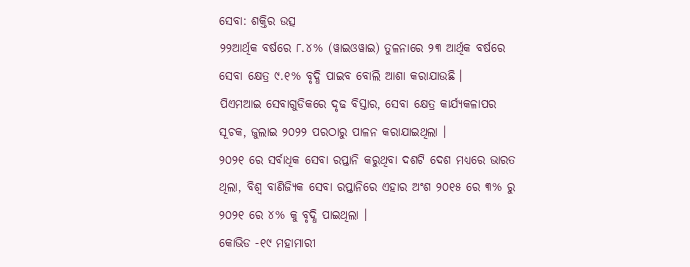ସେବା: ଶକ୍ତିର ଉତ୍ସ
୨୨ଆର୍ଥିକ ବର୍ଷରେ ୮.୪% (ୱାଇଓୱାଇ) ତୁଳନାରେ ୨୩ ଆର୍ଥିକ ବର୍ଷରେ ସେବା କ୍ଷେତ୍ର ୯.୧% ବୃଦ୍ଧି ପାଇବ ବୋଲି ଆଶା କରାଯାଉଛି ।
ପିଏମଆଇ ସେବାଗୁଡିକରେ ଦୃଢ ବିସ୍ତାର, ସେବା କ୍ଷେତ୍ର କାର୍ଯ୍ୟକଳାପର ସୂଚକ, ଜୁଲାଇ ୨୦୨୨ ପରଠାରୁ ପାଳନ କରାଯାଇଥିଲା ।
୨୦୨୧ ରେ ସର୍ବାଧିକ ସେବା ରପ୍ତାନି କରୁଥିବା ଦଶଟି ଦେଶ ମଧ୍ୟରେ ଭାରତ ଥିଲା, ବିଶ୍ୱ ବାଣିଜ୍ୟିକ ସେବା ରପ୍ତାନିରେ ଏହାର ଅଂଶ ୨୦୧୫ ରେ ୩% ରୁ ୨୦୨୧ ରେ ୪% କୁ ବୃଦ୍ଧି ପାଇଥିଲା ।
କୋଭିଡ -୧୯ ମହାମାରୀ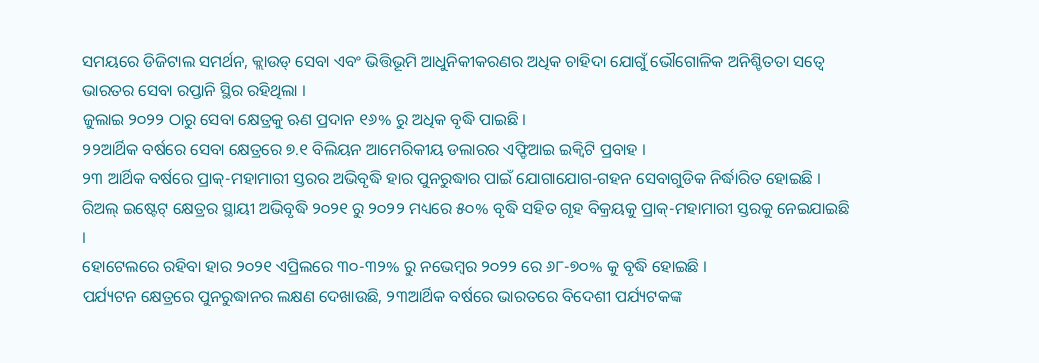ସମୟରେ ଡିଜିଟାଲ ସମର୍ଥନ, କ୍ଲାଉଡ୍ ସେବା ଏବଂ ଭିତ୍ତିଭୂମି ଆଧୁନିକୀକରଣର ଅଧିକ ଚାହିଦା ଯୋଗୁଁ ଭୌଗୋଳିକ ଅନିଶ୍ଚିତତା ସତ୍ୱେ ଭାରତର ସେବା ରପ୍ତାନି ସ୍ଥିର ରହିଥିଲା ।
ଜୁଲାଇ ୨୦୨୨ ଠାରୁ ସେବା କ୍ଷେତ୍ରକୁ ଋଣ ପ୍ରଦାନ ୧୬% ରୁ ଅଧିକ ବୃଦ୍ଧି ପାଇଛି ।
୨୨ଆର୍ଥିକ ବର୍ଷରେ ସେବା କ୍ଷେତ୍ରରେ ୭.୧ ବିଲିୟନ ଆମେରିକୀୟ ଡଲାରର ଏଫ୍ଡିଆଇ ଇକ୍ୱିଟି ପ୍ରବାହ ।
୨୩ ଆର୍ଥିକ ବର୍ଷରେ ପ୍ରାକ୍-ମହାମାରୀ ସ୍ତରର ଅଭିବୃଦ୍ଧି ହାର ପୁନରୁଦ୍ଧାର ପାଇଁ ଯୋଗାଯୋଗ-ଗହନ ସେବାଗୁଡିକ ନିର୍ଦ୍ଧାରିତ ହୋଇଛି ।
ରିଅଲ୍ ଇଷ୍ଟେଟ୍ କ୍ଷେତ୍ରର ସ୍ଥାୟୀ ଅଭିବୃଦ୍ଧି ୨୦୨୧ ରୁ ୨୦୨୨ ମଧ୍ୟରେ ୫୦% ବୃଦ୍ଧି ସହିତ ଗୃହ ବିକ୍ରୟକୁ ପ୍ରାକ୍-ମହାମାରୀ ସ୍ତରକୁ ନେଇଯାଇଛି ।
ହୋଟେଲରେ ରହିବା ହାର ୨୦୨୧ ଏପ୍ରିଲରେ ୩୦-୩୨% ରୁ ନଭେମ୍ବର ୨୦୨୨ ରେ ୬୮-୭୦% କୁ ବୃଦ୍ଧି ହୋଇଛି ।
ପର୍ଯ୍ୟଟନ କ୍ଷେତ୍ରରେ ପୁନରୁଦ୍ଧାନର ଲକ୍ଷଣ ଦେଖାଉଛି, ୨୩ଆର୍ଥିକ ବର୍ଷରେ ଭାରତରେ ବିଦେଶୀ ପର୍ଯ୍ୟଟକଙ୍କ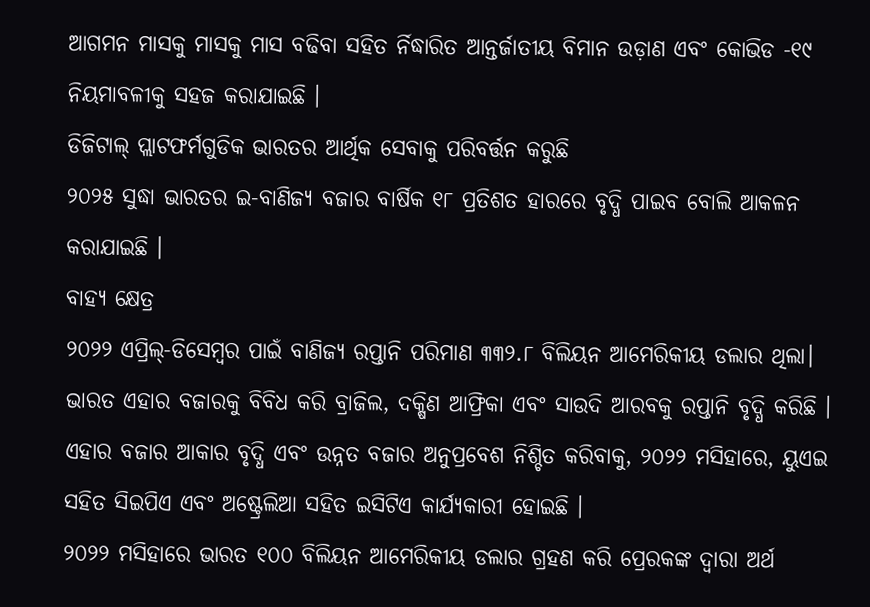ଆଗମନ ମାସକୁ ମାସକୁ ମାସ ବଢିବା ସହିତ ର୍ନିଦ୍ଧାରିତ ଆନ୍ତର୍ଜାତୀୟ ବିମାନ ଉଡ଼ାଣ ଏବଂ କୋଭିଡ -୧୯ ନିୟମାବଳୀକୁ ସହଜ କରାଯାଇଛି ।
ଡିଜିଟାଲ୍ ପ୍ଲାଟଫର୍ମଗୁଡିକ ଭାରତର ଆର୍ଥିକ ସେବାକୁ ପରିବର୍ତ୍ତନ କରୁଛି
୨୦୨୫ ସୁଦ୍ଧା ଭାରତର ଇ-ବାଣିଜ୍ୟ ବଜାର ବାର୍ଷିକ ୧୮ ପ୍ରତିଶତ ହାରରେ ବୃଦ୍ଧି ପାଇବ ବୋଲି ଆକଳନ କରାଯାଇଛି ।
ବାହ୍ୟ କ୍ଷେତ୍ର
୨୦୨୨ ଏପ୍ରିଲ୍-ଡିସେମ୍ବର ପାଇଁ ବାଣିଜ୍ୟ ରପ୍ତାନି ପରିମାଣ ୩୩୨.୮ ବିଲିୟନ ଆମେରିକୀୟ ଡଲାର ଥିଲା।
ଭାରତ ଏହାର ବଜାରକୁ ବିବିଧ କରି ବ୍ରାଜିଲ, ଦକ୍ଷିଣ ଆଫ୍ରିକା ଏବଂ ସାଉଦି ଆରବକୁ ରପ୍ତାନି ବୃଦ୍ଧି କରିଛି ।
ଏହାର ବଜାର ଆକାର ବୃଦ୍ଧି ଏବଂ ଉନ୍ନତ ବଜାର ଅନୁପ୍ରବେଶ ନିଶ୍ଚିତ କରିବାକୁ, ୨୦୨୨ ମସିହାରେ, ୟୁଏଇ ସହିତ ସିଇପିଏ ଏବଂ ଅଷ୍ଟ୍ରେଲିଆ ସହିତ ଇସିଟିଏ କାର୍ଯ୍ୟକାରୀ ହୋଇଛି ।
୨୦୨୨ ମସିହାରେ ଭାରତ ୧୦୦ ବିଲିୟନ ଆମେରିକୀୟ ଡଲାର ଗ୍ରହଣ କରି ପ୍ରେରକଙ୍କ ଦ୍ୱାରା ଅର୍ଥ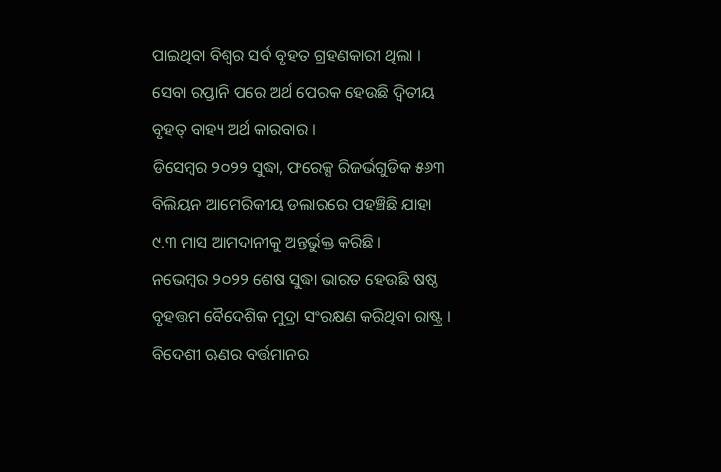ପାଇଥିବା ବିଶ୍ୱର ସର୍ବ ବୃହତ ଗ୍ରହଣକାରୀ ଥିଲା । ସେବା ରପ୍ତାନି ପରେ ଅର୍ଥ ପେରକ ହେଉଛି ଦ୍ୱିତୀୟ ବୃହତ୍ ବାହ୍ୟ ଅର୍ଥ କାରବାର ।
ଡିସେମ୍ବର ୨୦୨୨ ସୁଦ୍ଧା, ଫରେକ୍ସ ରିଜର୍ଭଗୁଡିକ ୫୬୩ ବିଲିୟନ ଆମେରିକୀୟ ଡଲାରରେ ପହଞ୍ଚିଛି ଯାହା ୯.୩ ମାସ ଆମଦାନୀକୁ ଅନ୍ତର୍ଭୁକ୍ତ କରିଛି ।
ନଭେମ୍ବର ୨୦୨୨ ଶେଷ ସୁଦ୍ଧା ଭାରତ ହେଉଛି ଷଷ୍ଠ ବୃହତ୍ତମ ବୈଦେଶିକ ମୁଦ୍ରା ସଂରକ୍ଷଣ କରିଥିବା ରାଷ୍ଟ୍ର ।
ବିଦେଶୀ ଋଣର ବର୍ତ୍ତମାନର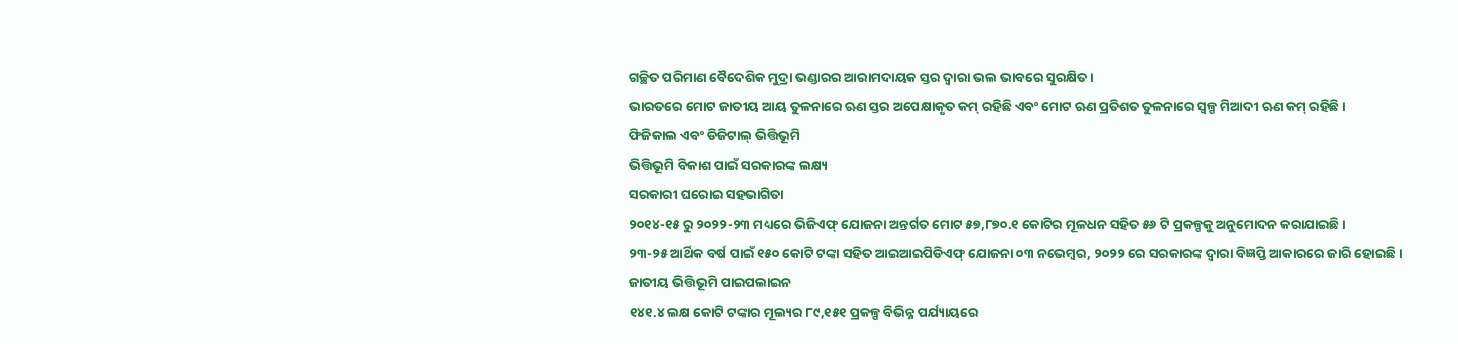ଗଚ୍ଛିତ ପରିମାଣ ବୈଦେଶିକ ମୁଦ୍ରା ଭଣ୍ଡାରର ଆରାମଦାୟକ ସ୍ତର ଦ୍ୱାରା ଭଲ ଭାବରେ ସୁରକ୍ଷିତ ।
ଭାରତରେ ମୋଟ ଜାତୀୟ ଆୟ ତୁଳନାରେ ଋଣ ସ୍ତର ଅପେକ୍ଷାକୃତ କମ୍ ରହିଛି ଏବଂ ମୋଟ ଋଣ ପ୍ରତିଶତ ତୁଳନାରେ ସ୍ୱଳ୍ପ ମିଆଦୀ ଋଣ କମ୍ ରହିଛି ।
ଫିଜିକାଲ ଏବଂ ଡିଜିଟାଲ୍ ଭିତ୍ତିଭୂମି
ଭିତ୍ତିଭୂମି ବିକାଶ ପାଇଁ ସରକାରଙ୍କ ଲକ୍ଷ୍ୟ
ସରକାରୀ ଘରୋଇ ସହଭାଗିତା
୨୦୧୪-୧୫ ରୁ ୨୦୨୨-୨୩ ମଧ୍ୟରେ ଭିଜିଏଫ୍ ଯୋଜନା ଅନ୍ତର୍ଗତ ମୋଟ ୫୭,୮୭୦.୧ କୋଟିର ମୂଳଧନ ସହିତ ୫୬ ଟି ପ୍ରକଳ୍ପକୁ ଅନୁମୋଦନ କରାଯାଇଛି ।
୨୩-୨୫ ଆର୍ଥିକ ବର୍ଷ ପାଇଁ ୧୫୦ କୋଟି ଟଙ୍କା ସହିତ ଆଇଆଇପିଡିଏଫ୍ ଯୋଜନା ୦୩ ନଭେମ୍ବର, ୨୦୨୨ ରେ ସରକାରଙ୍କ ଦ୍ୱାରା ବିଜ୍ଞପ୍ତି ଆକାରରେ ଜାରି ହୋଇଛି ।
ଜାତୀୟ ଭିତ୍ତିଭୂମି ପାଇପଲାଇନ
୧୪୧.୪ ଲକ୍ଷ କୋଟି ଟଙ୍କାର ମୂଲ୍ୟର ୮୯,୧୫୧ ପ୍ରକଳ୍ପ ବିଭିନ୍ନ ପର୍ଯ୍ୟାୟରେ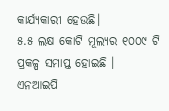କାର୍ଯ୍ୟକାରୀ ହେଉଛି।
୫.୫ ଲକ୍ଷ କୋଟି ମୂଲ୍ୟର ୧୦୦୯ ଟି ପ୍ରକଳ୍ପ ସମାପ୍ତ ହୋଇଛି ।
ଏନଆଇପି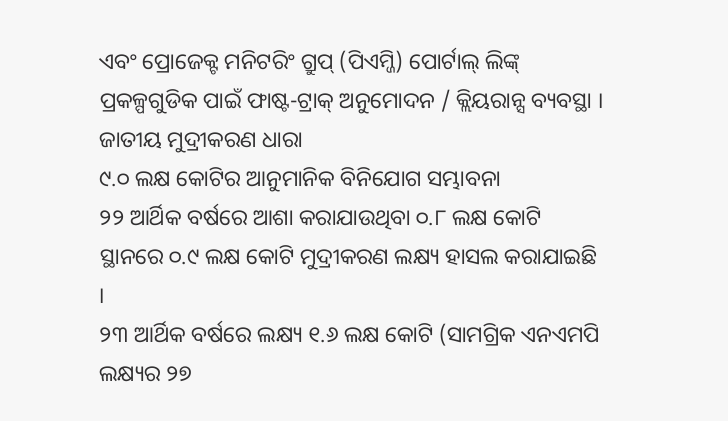ଏବଂ ପ୍ରୋଜେକ୍ଟ ମନିଟରିଂ ଗ୍ରୁପ୍ (ପିଏମ୍ଜି) ପୋର୍ଟାଲ୍ ଲିଙ୍କ୍ ପ୍ରକଳ୍ପଗୁଡିକ ପାଇଁ ଫାଷ୍ଟ-ଟ୍ରାକ୍ ଅନୁମୋଦନ / କ୍ଲିୟରାନ୍ସ ବ୍ୟବସ୍ଥା ।
ଜାତୀୟ ମୁଦ୍ରୀକରଣ ଧାରା
୯.୦ ଲକ୍ଷ କୋଟିର ଆନୁମାନିକ ବିନିଯୋଗ ସମ୍ଭାବନା
୨୨ ଆର୍ଥିକ ବର୍ଷରେ ଆଶା କରାଯାଉଥିବା ୦.୮ ଲକ୍ଷ କୋଟି ସ୍ଥାନରେ ୦.୯ ଲକ୍ଷ କୋଟି ମୁଦ୍ରୀକରଣ ଲକ୍ଷ୍ୟ ହାସଲ କରାଯାଇଛି ।
୨୩ ଆର୍ଥିକ ବର୍ଷରେ ଲକ୍ଷ୍ୟ ୧.୬ ଲକ୍ଷ କୋଟି (ସାମଗ୍ରିକ ଏନଏମପି ଲକ୍ଷ୍ୟର ୨୭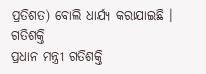ପ୍ରତିଶତ) ବୋଲି ଧାର୍ଯ୍ୟ କରାଯାଇଛି ।
ଗତିଶକ୍ତି
ପ୍ରଧାନ ମନ୍ତ୍ରୀ ଗତିଶକ୍ତି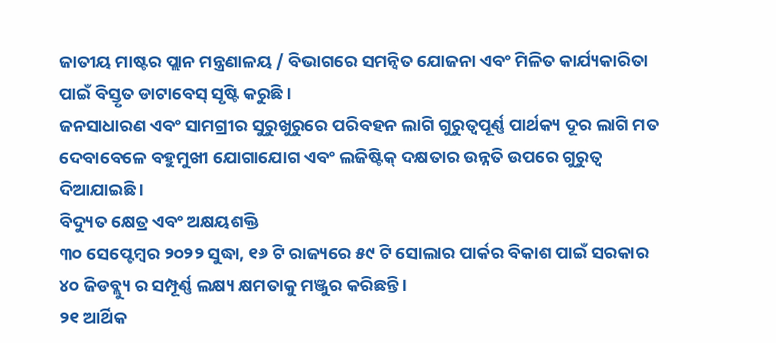ଜାତୀୟ ମାଷ୍ଟର ପ୍ଲାନ ମନ୍ତ୍ରଣାଳୟ / ବିଭାଗରେ ସମନ୍ୱିତ ଯୋଜନା ଏବଂ ମିଳିତ କାର୍ଯ୍ୟକାରିତା ପାଇଁ ବିସ୍ତୃତ ଡାଟାବେସ୍ ସୃଷ୍ଟି କରୁଛି ।
ଜନସାଧାରଣ ଏବଂ ସାମଗ୍ରୀର ସୁରୁଖୁରୁରେ ପରିବହନ ଲାଗି ଗୁରୁତ୍ୱପୂର୍ଣ୍ଣ ପାର୍ଥକ୍ୟ ଦୂର ଲାଗି ମତ ଦେବାବେଳେ ବହୁମୁଖୀ ଯୋଗାଯୋଗ ଏବଂ ଲଜିଷ୍ଟିକ୍ ଦକ୍ଷତାର ଉନ୍ନତି ଉପରେ ଗୁରୁତ୍ୱ ଦିଆଯାଇଛି ।
ବିଦ୍ୟୁତ କ୍ଷେତ୍ର ଏବଂ ଅକ୍ଷୟଶକ୍ତି
୩୦ ସେପ୍ଟେମ୍ବର ୨୦୨୨ ସୁଦ୍ଧା, ୧୬ ଟି ରାଜ୍ୟରେ ୫୯ ଟି ସୋଲାର ପାର୍କର ବିକାଶ ପାଇଁ ସରକାର ୪୦ ଜିଡବ୍ଲ୍ୟୁ ର ସମ୍ପୂର୍ଣ୍ଣ ଲକ୍ଷ୍ୟ କ୍ଷମତାକୁ ମଞ୍ଜୁର କରିଛନ୍ତି ।
୨୧ ଆର୍ଥିକ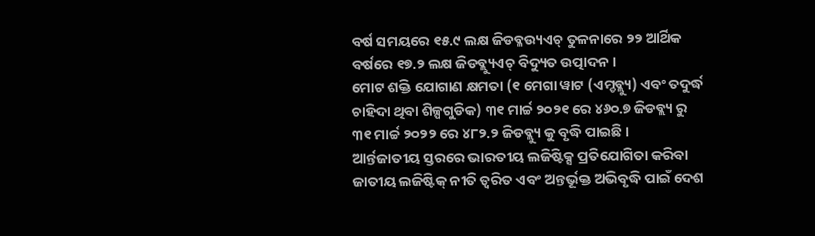ବର୍ଷ ସମୟରେ ୧୫.୯ ଲକ୍ଷ ଜିଡବ୍ଳଉ୍ୟଏଚ୍ ତୁଳନାରେ ୨୨ ଆର୍ଥିକ ବର୍ଷରେ ୧୭.୨ ଲକ୍ଷ ଜିଡବ୍ଲ୍ୟୁଏଚ୍ ବିଦ୍ୟୁତ ଉତ୍ପାଦନ ।
ମୋଟ ଶକ୍ତି ଯୋଗାଣ କ୍ଷମତା (୧ ମେଗା ୱାଟ (ଏମ୍ଡବ୍ଲ୍ୟୁ) ଏବଂ ତଦୁର୍ଦ୍ଧ ଚାହିଦା ଥିବା ଶିଳ୍ପଗୁଡିକ) ୩୧ ମାର୍ଚ୍ଚ ୨୦୨୧ ରେ ୪୬୦.୭ ଜିଡବ୍ଲ୍ୟ ରୁ ୩୧ ମାର୍ଚ୍ଚ ୨୦୨୨ ରେ ୪୮୨.୨ ଜିଡବ୍ଲ୍ୟୁ କୁ ବୃଦ୍ଧି ପାଇଛି ।
ଆର୍ନ୍ତଜାତୀୟ ସ୍ତରରେ ଭାରତୀୟ ଲଜିଷ୍ଟିକ୍ସ ପ୍ରତିଯୋଗିତା କରିବା
ଜାତୀୟ ଲଜିଷ୍ଟିକ୍ ନୀତି ତ୍ୱରିତ ଏବଂ ଅନ୍ତର୍ଭୂକ୍ତ ଅଭିବୃଦ୍ଧି ପାଇଁ ଦେଶ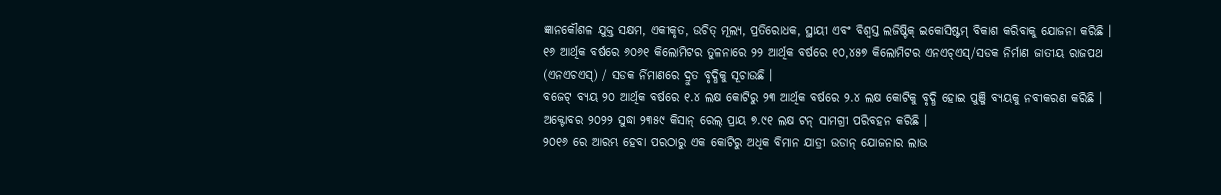ଜ୍ଞାନକୌଶଳ ଯୁକ୍ତ ସକ୍ଷମ, ଏକୀକୃତ, ଉଚିତ୍ ମୂଲ୍ୟ, ପ୍ରତିରୋଧକ, ସ୍ଥାୟୀ ଏବଂ ବିଶ୍ୱସ୍ତ ଲଜିଷ୍ଟିକ୍ ଇକୋସିଷ୍ଟମ୍ ବିକାଶ କରିବାକୁ ଯୋଜନା କରିଛି ।
୧୬ ଆର୍ଥିକ ବର୍ଷରେ ୬୦୬୧ କିଲୋମିଟର ତୁଳନାରେ ୨୨ ଆର୍ଥିକ ବର୍ଷରେ ୧୦,୪୫୭ କିଲୋମିଟର ଏନଏଚ୍ଏସ୍/ସଡକ ନିର୍ମାଣ ଜାତୀୟ ରାଜପଥ (ଏନଏଚଏସ୍) / ସଡକ ର୍ନିମାଣରେ ଦ୍ରୁତ ବୃଦ୍ଧିକୁ ସୂଚାଉଛି ।
ବଜେଟ୍ ବ୍ୟୟ ୨୦ ଆର୍ଥିକ ବର୍ଷରେ ୧.୪ ଲକ୍ଷ କୋଟିରୁ ୨୩ ଆର୍ଥିକ ବର୍ଷରେ ୨.୪ ଲକ୍ଷ କୋଟିକୁ ବୃଦ୍ଧି ହୋଇ ପୁଞ୍ଜି ବ୍ୟୟକୁ ନବୀକରଣ କରିଛି ।
ଅକ୍ଟୋବର ୨୦୨୨ ସୁଦ୍ଧା ୨୩୫୯ କିସାନ୍ ରେଲ୍ ପ୍ରାୟ ୭.୯୧ ଲକ୍ଷ ଟନ୍ ସାମଗ୍ରୀ ପରିବହନ କରିଛି ।
୨୦୧୬ ରେ ଆରମ୍ଭ ହେବା ପରଠାରୁ ଏକ କୋଟିରୁ ଅଧିକ ବିମାନ ଯାତ୍ରୀ ଉଡାନ୍ ଯୋଜନାର ଲାଭ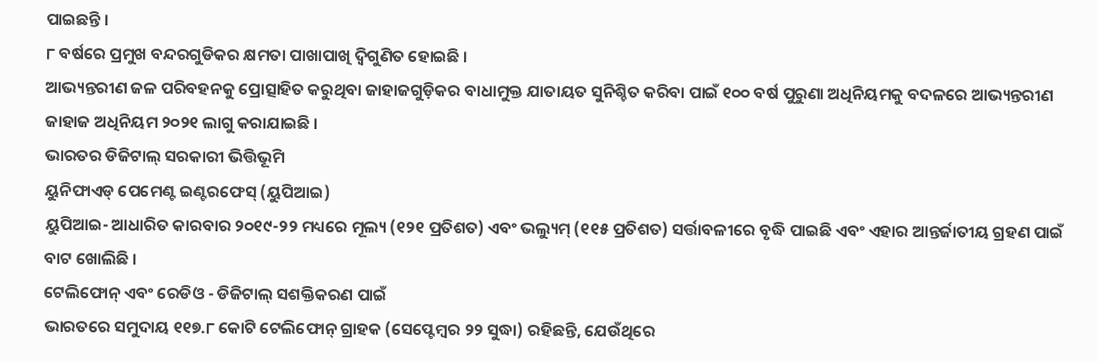ପାଇଛନ୍ତି ।
୮ ବର୍ଷରେ ପ୍ରମୁଖ ବନ୍ଦରଗୁଡିକର କ୍ଷମତା ପାଖାପାଖି ଦ୍ୱିଗୁଣିତ ହୋଇଛି ।
ଆଭ୍ୟନ୍ତରୀଣ ଜଳ ପରିବହନକୁ ପ୍ରୋତ୍ସାହିତ କରୁଥିବା ଜାହାଜଗୁଡ଼ିକର ବାଧାମୁକ୍ତ ଯାତାୟତ ସୁନିଶ୍ଚିତ କରିବା ପାଇଁ ୧୦୦ ବର୍ଷ ପୁରୁଣା ଅଧିନିୟମକୁ ବଦଳରେ ଆଭ୍ୟନ୍ତରୀଣ ଜାହାଜ ଅଧିନିୟମ ୨୦୨୧ ଲାଗୁ କରାଯାଇଛି ।
ଭାରତର ଡିଜିଟାଲ୍ ସରକାରୀ ଭିତ୍ତିଭୂମି
ୟୁନିଫାଏଡ୍ ପେମେଣ୍ଟ ଇଣ୍ଟରଫେସ୍ (ୟୁପିଆଇ)
ୟୁପିଆଇ- ଆଧାରିତ କାରବାର ୨୦୧୯-୨୨ ମଧ୍ୟରେ ମୂଲ୍ୟ (୧୨୧ ପ୍ରତିଶତ) ଏବଂ ଭଲ୍ୟୁମ୍ (୧୧୫ ପ୍ରତିଶତ) ସର୍ତ୍ତାବଳୀରେ ବୃଦ୍ଧି ପାଇଛି ଏବଂ ଏହାର ଆନ୍ତର୍ଜାତୀୟ ଗ୍ରହଣ ପାଇଁ ବାଟ ଖୋଲିଛି ।
ଟେଲିଫୋନ୍ ଏବଂ ରେଡିଓ - ଡିଜିଟାଲ୍ ସଶକ୍ତିକରଣ ପାଇଁ
ଭାରତରେ ସମୁଦାୟ ୧୧୭.୮ କୋଟି ଟେଲିଫୋନ୍ ଗ୍ରାହକ (ସେପ୍ଟେମ୍ବର ୨୨ ସୁଦ୍ଧା) ରହିଛନ୍ତି, ଯେଉଁଥିରେ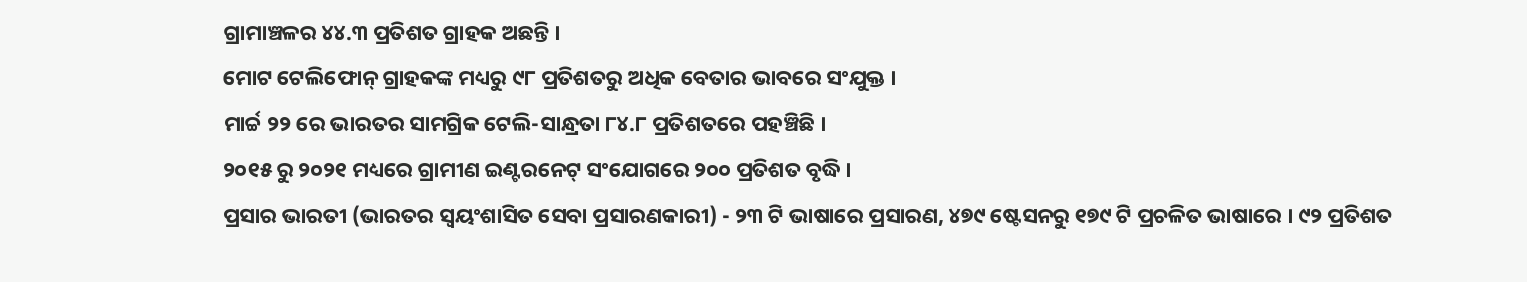ଗ୍ରାମାଞ୍ଚଳର ୪୪.୩ ପ୍ରତିଶତ ଗ୍ରାହକ ଅଛନ୍ତି ।
ମୋଟ ଟେଲିଫୋନ୍ ଗ୍ରାହକଙ୍କ ମଧ୍ୟରୁ ୯୮ ପ୍ରତିଶତରୁ ଅଧିକ ବେତାର ଭାବରେ ସଂଯୁକ୍ତ ।
ମାର୍ଚ୍ଚ ୨୨ ରେ ଭାରତର ସାମଗ୍ରିକ ଟେଲି-ସାନ୍ଧ୍ରତା ୮୪.୮ ପ୍ରତିଶତରେ ପହଞ୍ଚିଛି ।
୨୦୧୫ ରୁ ୨୦୨୧ ମଧ୍ୟରେ ଗ୍ରାମୀଣ ଇଣ୍ଟରନେଟ୍ ସଂଯୋଗରେ ୨୦୦ ପ୍ରତିଶତ ବୃଦ୍ଧି ।
ପ୍ରସାର ଭାରତୀ (ଭାରତର ସ୍ୱୟଂଶାସିତ ସେବା ପ୍ରସାରଣକାରୀ) - ୨୩ ଟି ଭାଷାରେ ପ୍ରସାରଣ, ୪୭୯ ଷ୍ଟେସନରୁ ୧୭୯ ଟି ପ୍ରଚଳିତ ଭାଷାରେ । ୯୨ ପ୍ରତିଶତ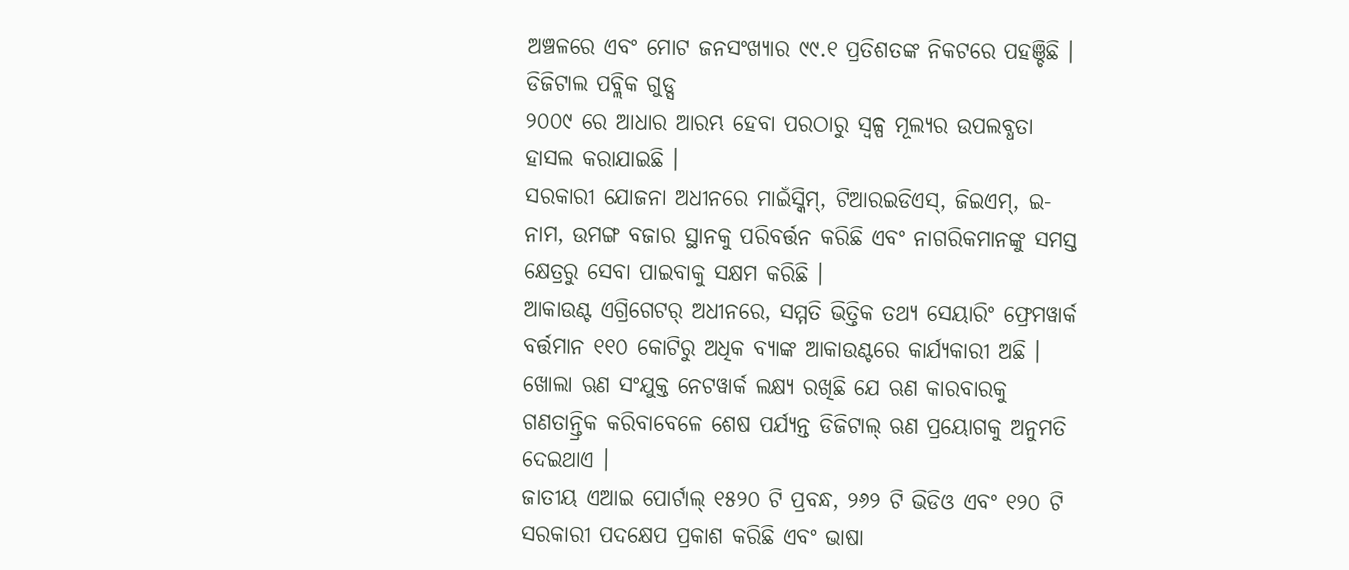ଅଞ୍ଚଳରେ ଏବଂ ମୋଟ ଜନସଂଖ୍ୟାର ୯୯.୧ ପ୍ରତିଶତଙ୍କ ନିକଟରେ ପହଞ୍ଚିଛି ।
ଡିଜିଟାଲ ପବ୍ଲିକ ଗୁଡ୍ସ
୨୦୦୯ ରେ ଆଧାର ଆରମ୍ଭ ହେବା ପରଠାରୁ ସ୍ୱଳ୍ପ ମୂଲ୍ୟର ଉପଲବ୍ଧତା ହାସଲ କରାଯାଇଛି ।
ସରକାରୀ ଯୋଜନା ଅଧୀନରେ ମାଇଁସ୍କିମ୍, ଟିଆରଇଡିଏସ୍, ଜିଇଏମ୍, ଇ-ନାମ, ଉମଙ୍ଗ ବଜାର ସ୍ଥାନକୁ ପରିବର୍ତ୍ତନ କରିଛି ଏବଂ ନାଗରିକମାନଙ୍କୁ ସମସ୍ତ କ୍ଷେତ୍ରରୁ ସେବା ପାଇବାକୁ ସକ୍ଷମ କରିଛି ।
ଆକାଉଣ୍ଟ ଏଗ୍ରିଗେଟର୍ ଅଧୀନରେ, ସମ୍ମତି ଭିତ୍ତିକ ତଥ୍ୟ ସେୟାରିଂ ଫ୍ରେମୱାର୍କ ବର୍ତ୍ତମାନ ୧୧୦ କୋଟିରୁ ଅଧିକ ବ୍ୟାଙ୍କ ଆକାଉଣ୍ଟରେ କାର୍ଯ୍ୟକାରୀ ଅଛି ।
ଖୋଲା ଋଣ ସଂଯୁକ୍ତ ନେଟୱାର୍କ ଲକ୍ଷ୍ୟ ରଖିଛି ଯେ ଋଣ କାରବାରକୁ ଗଣତାନ୍ତ୍ରିକ କରିବାବେଳେ ଶେଷ ପର୍ଯ୍ୟନ୍ତ ଡିଜିଟାଲ୍ ଋଣ ପ୍ରୟୋଗକୁ ଅନୁମତି ଦେଇଥାଏ ।
ଜାତୀୟ ଏଆଇ ପୋର୍ଟାଲ୍ ୧୫୨୦ ଟି ପ୍ରବନ୍ଧ, ୨୬୨ ଟି ଭିଡିଓ ଏବଂ ୧୨୦ ଟି ସରକାରୀ ପଦକ୍ଷେପ ପ୍ରକାଶ କରିଛି ଏବଂ ଭାଷା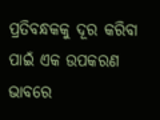ପ୍ରତିବନ୍ଧକକୁ ଦୂର କରିବା ପାଇଁ ଏକ ଉପକରଣ ଭାବରେ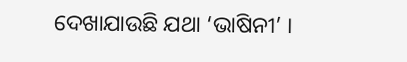ଦେଖାଯାଉଛି ଯଥା ‘ଭାଷିନୀ’ ।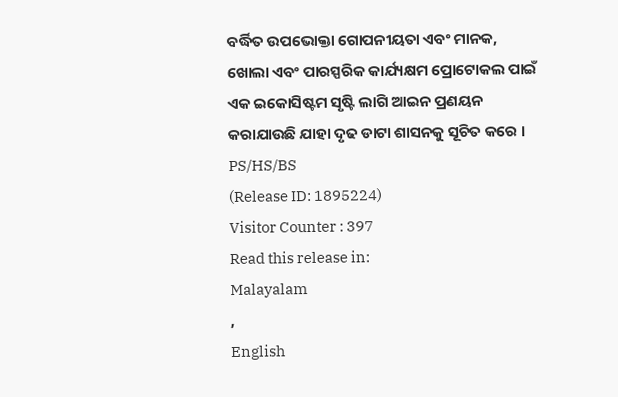ବର୍ଦ୍ଧିତ ଉପଭୋକ୍ତା ଗୋପନୀୟତା ଏବଂ ମାନକ, ଖୋଲା ଏବଂ ପାରସ୍ପରିକ କାର୍ଯ୍ୟକ୍ଷମ ପ୍ରୋଟୋକଲ ପାଇଁ ଏକ ଇକୋସିଷ୍ଟମ ସୃଷ୍ଟି ଲାଗି ଆଇନ ପ୍ରଣୟନ କରାଯାଉଛି ଯାହା ଦୃଢ ଡାଟା ଶାସନକୁ ସୂଚିତ କରେ ।
PS/HS/BS
(Release ID: 1895224)
Visitor Counter : 397
Read this release in:
Malayalam
,
English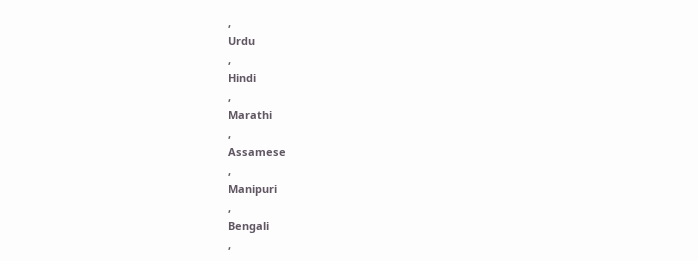,
Urdu
,
Hindi
,
Marathi
,
Assamese
,
Manipuri
,
Bengali
,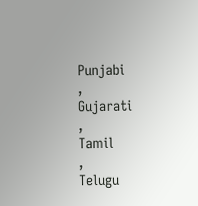Punjabi
,
Gujarati
,
Tamil
,
Telugu